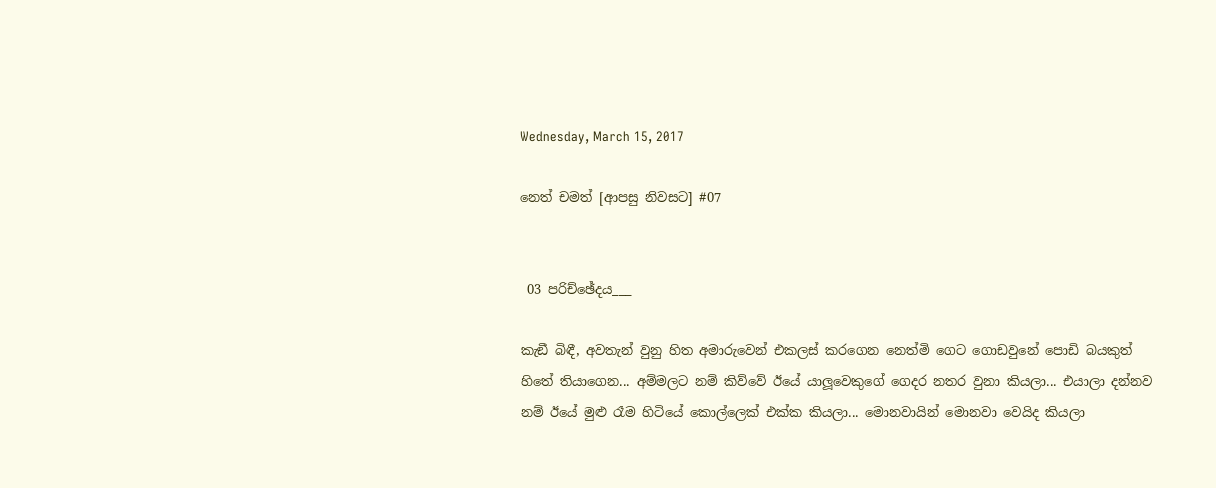Wednesday, March 15, 2017

නෙත් චමත් [ආපසු නිවසට] #07


 03 පරිච්ඡේදය___

කැඞී බිඳී, අවතැන් වුනු හිත අමාරුවෙන් එකලස් කරගෙන නෙත්මි ගෙට ගොඩවුනේ පොඩි බයකුත් හිතේ තියාගෙන... අම්මලට නම් කිව්වේ ඊයේ යාලූවෙකුගේ ගෙදර නතර වුනා කියලා... එයාලා දන්නව නම් ඊයේ මුළු රෑම හිටියේ කොල්ලෙක් එක්ක කියලා... මොනවායින් මොනවා වෙයිද කියලා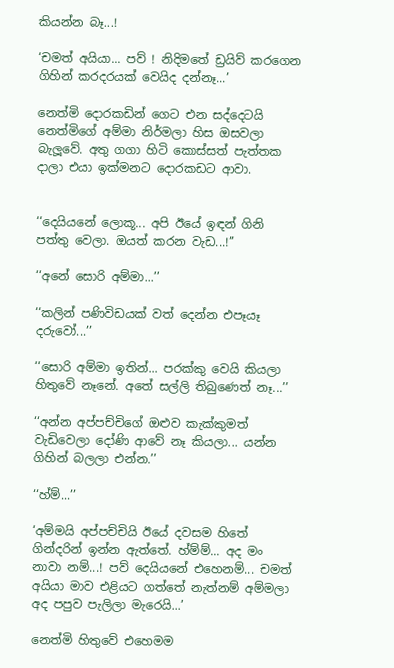කියන්න බෑ...!

‘චමත් අයියා... පව් ! නිදිමතේ ඩ්‍රයිව් කරගෙන ගිහින් කරදරයක් වෙයිද දන්නෑ...’

නෙත්මි දොරකඩින් ගෙට එන සද්දෙටයි නෙත්මිගේ අම්මා නිර්මලා හිස ඔසවලා බැලූවේ. අතු ගගා හිටි කොස්සත් පැත්තක දාලා එයා ඉක්මනට දොරකඩට ආවා.


‘‘දෙයියනේ ලොකූ... අපි ඊයේ ඉඳන් ගිනි පත්තු වෙලා. ඔයත් කරන වැඩ...!’’

‘‘අනේ සොරි අම්මා...’’

‘‘කලින් පණිවිඩයක් වත් දෙන්න එපෑයෑ දරුවෝ...’’

‘‘සොරි අම්මා ඉතින්... පරක්කු වෙයි කියලා හිතුවේ නෑනේ. අතේ සල්ලි තිබුණෙත් නෑ...’’

‘‘අන්න අප්පච්චිගේ ඔළුව කැක්කුමත් වැඩිවෙලා දෝණි ආවේ නෑ කියලා... යන්න ගිහින් බලලා එන්න.’’

‘‘හ්ම්...’’

‘අම්මයි අප්පච්චියි ඊයේ දවසම හිතේ ගින්දරින් ඉන්න ඇත්තේ. හ්ම්ම්... අද මං නාවා නම්...! පව් දෙයියනේ එහෙනම්... චමත් අයියා මාව එළියට ගත්තේ නැත්නම් අම්මලා අද පපුව පැලිලා මැරෙයි...’

නෙත්මි හිතුවේ එහෙමම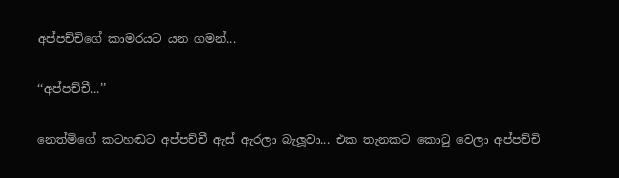අප්පච්චිගේ කාමරයට යන ගමන්...

‘‘අප්පච්චී...’’

නෙත්මිගේ කටහඬට අප්පච්චී ඇස් ඇරලා බැලූවා... එක තැනකට කොටු වෙලා අප්පච්චි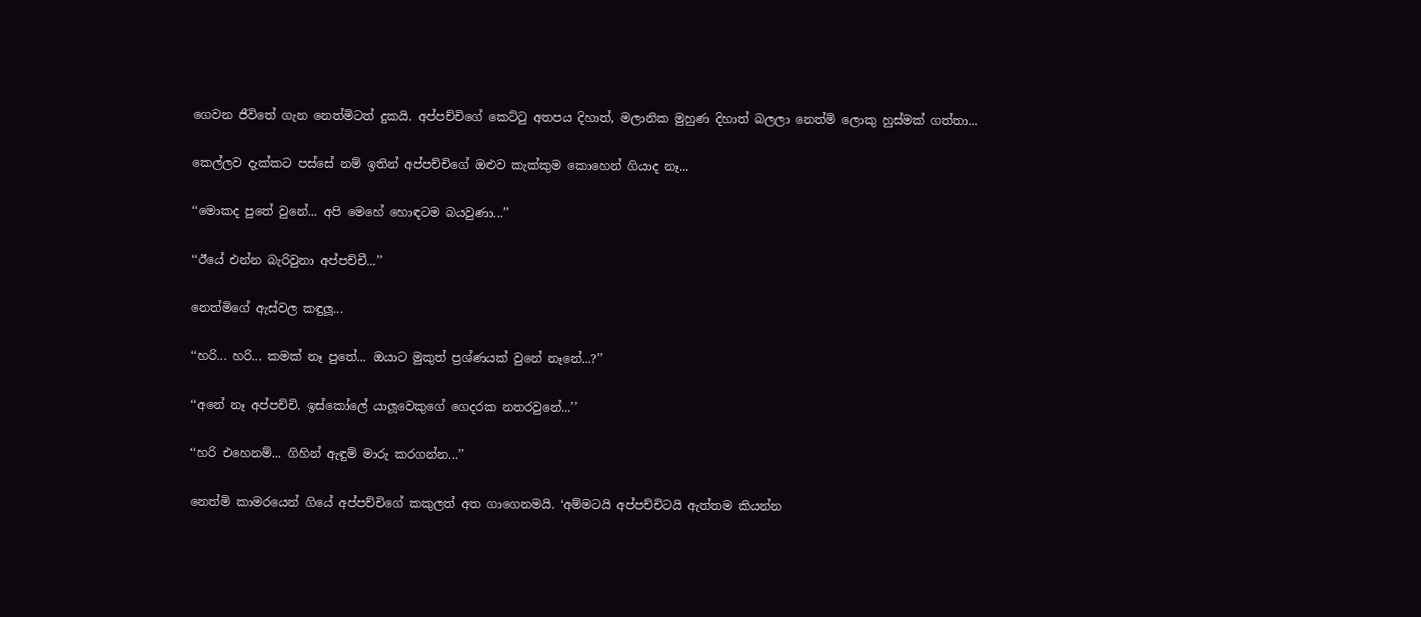ගෙවන ජීවිතේ ගැන නෙත්මිටත් දුකයි. අප්පච්චිගේ කෙට්ටු අතපය දිහාත්, මලානික මුහුණ දිහාත් බලලා නෙත්මි ලොකු හුස්මක් ගත්තා...

කෙල්ලව දැක්කට පස්සේ නම් ඉතින් අප්පච්චිගේ ඔළුව කැක්කුම කොහෙන් ගියාද නෑ...

‘‘මොකද පුතේ වුනේ... අපි මෙහේ හොඳටම බයවුණා...’’

‘‘ඊයේ එන්න බැරිවුනා අප්පච්චී...’’

නෙත්මිගේ ඇස්වල කඳුලූ...

‘‘හරි... හරි... කමක් නෑ පුතේ... ඔයාට මුකුත් ප්‍රශ්ණයක් වුනේ නෑනේ...?’’

‘‘අනේ නෑ අප්පච්චි. ඉස්කෝලේ යාලූවෙකුගේ ගෙදරක නතරවුනේ...’’

‘‘හරි එහෙනම්... ගිහින් ඇඳුම් මාරු කරගන්න...’’

නෙත්මි කාමරයෙන් ගියේ අප්පච්චිගේ කකුලත් අත ගාගෙනමයි. ‘අම්මටයි අප්පච්චිටයි ඇත්තම කියන්න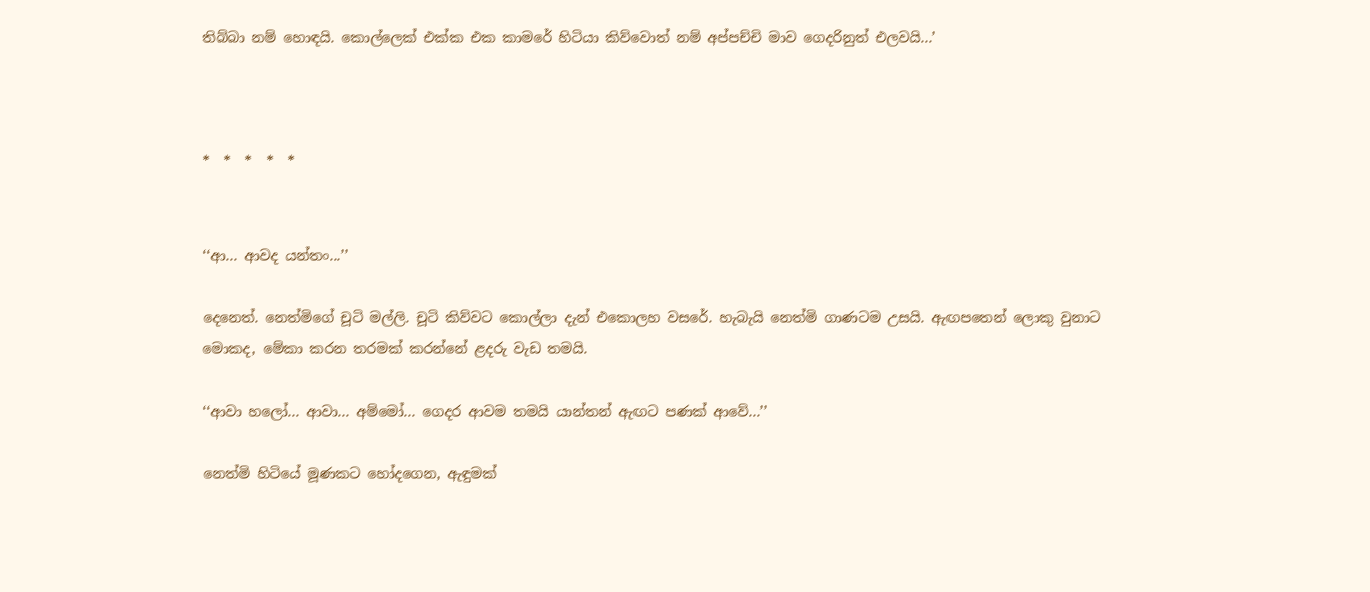තිබ්බා නම් හොඳයි. කොල්ලෙක් එක්ක එක කාමරේ හිටියා කිව්වොත් නම් අප්පච්චි මාව ගෙදරිනුත් එලවයි...’



*  *  *  *  *


‘‘ආ... ආවද යන්තං...’’

දෙනෙත්. නෙත්මිගේ චූටි මල්ලි. චූටි කිව්වට කොල්ලා දැන් එකොලහ වසරේ. හැබැයි නෙත්මි ගාණටම උසයි. ඇඟපතෙන් ලොකු වුනාට මොකද, මේකා කරන තරමක් කරන්නේ ළදරු වැඩ තමයි.

‘‘ආවා හලෝ... ආවා... අම්මෝ... ගෙදර ආවම තමයි යාන්තන් ඇඟට පණක් ආවේ...’’

නෙත්මි හිටියේ මූණකට හෝදගෙන, ඇඳුමක්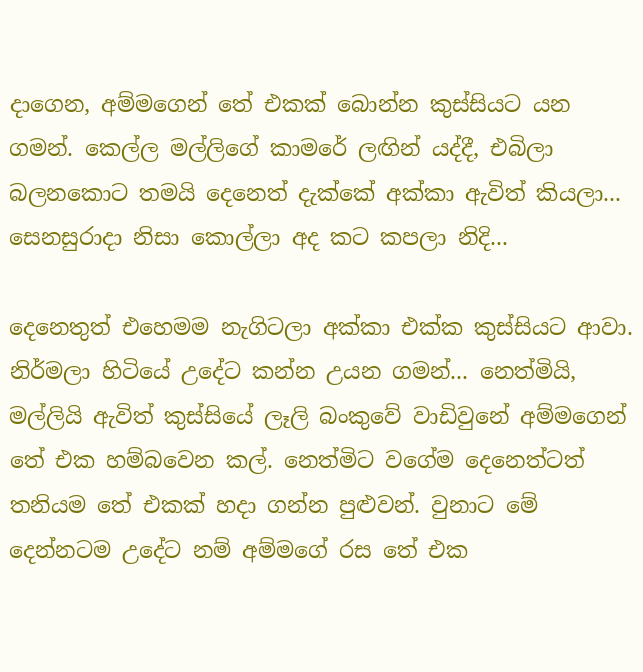දාගෙන, අම්මගෙන් තේ එකක් බොන්න කුස්සියට යන ගමන්. කෙල්ල මල්ලිගේ කාමරේ ලඟින් යද්දී, එබිලා බලනකොට තමයි දෙනෙත් දැක්කේ අක්කා ඇවිත් කියලා... සෙනසුරාදා නිසා කොල්ලා අද කට කපලා නිදි...

දෙනෙතුත් එහෙමම නැගිටලා අක්කා එක්ක කුස්සියට ආවා. නිර්මලා හිටියේ උදේට කන්න උයන ගමන්... නෙත්මියි, මල්ලියි ඇවිත් කුස්සියේ ලෑලි බංකුවේ වාඩිවුනේ අම්මගෙන් තේ එක හම්බවෙන කල්. නෙත්මිට වගේම දෙනෙත්ටත් තනියම තේ එකක් හදා ගන්න පුළුවන්. වුනාට මේ දෙන්නටම උදේට නම් අම්මගේ රස තේ එක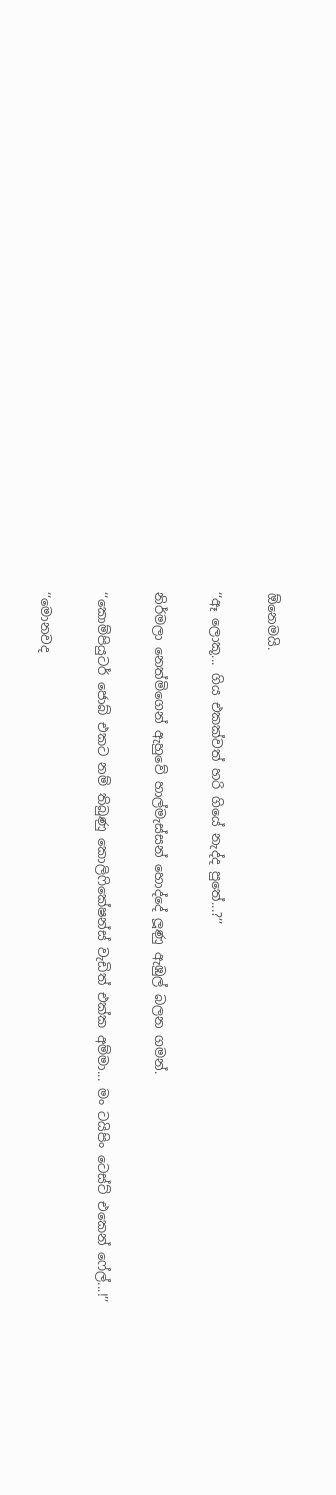ඕනෙමයි.

‘‘ඈ ලොකූ... ගිය එකක්වත් හරි ගියේ නැද්ද පුතේ...?’’

නිර්මලා නෙත්මිගෙන් ඇහුවේ හාල්මැස්සන් හොද්දේ ලූණු ඇඹුල් බලන ගමන්.

‘‘කොම්පියුටර් ජොබ් එකට නම් තිබුණු කොලිෆිකේෂන්ස් වැඩිත් එක්ක අම්මා... මං ටයිපිං ටෙස්ට් එකෙන් ෆේල්...!’’

‘‘මොනවද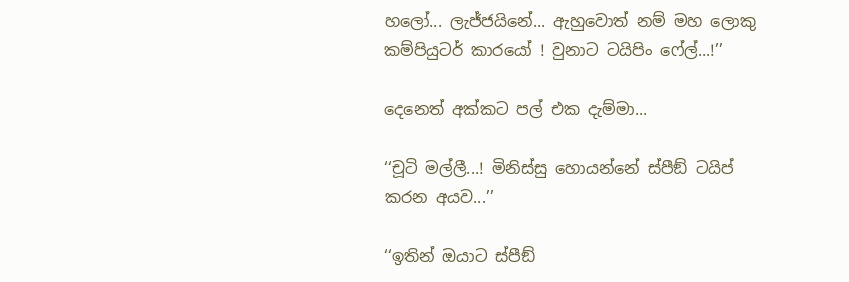හලෝ... ලැජ්ජයිනේ... ඇහුවොත් නම් මහ ලොකු කම්පියුටර් කාරයෝ ! වුනාට ටයිපිං ෆේල්...!’’

දෙනෙත් අක්කට පල් එක දැම්මා...

‘‘චූටි මල්ලී...! මිනිස්සු හොයන්නේ ස්පීඞ් ටයිප් කරන අයව...’’

‘‘ඉතින් ඔයාට ස්පීඞ්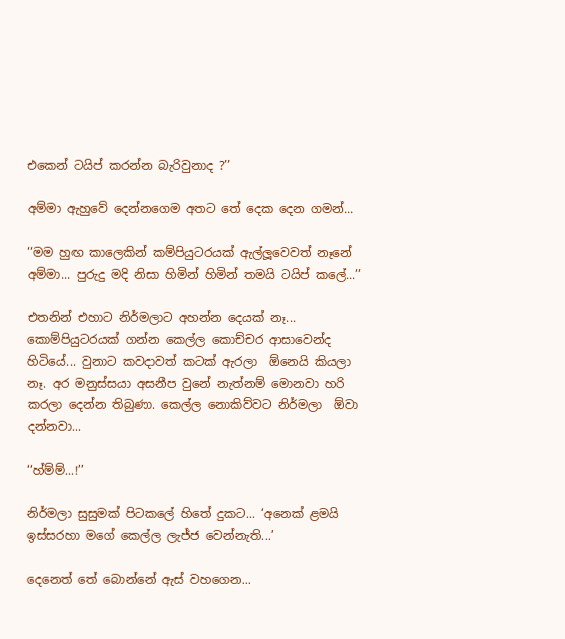එකෙන් ටයිප් කරන්න බැරිවුනාද ?’’

අම්මා ඇහුවේ දෙන්නගෙම අතට තේ දෙක දෙන ගමන්...

‘‘මම හුඟ කාලෙකින් කම්පියුටරයක් ඇල්ලූවෙවත් නෑනේ අම්මා... පුරුදු මදි නිසා හිමින් හිමින් තමයි ටයිප් කලේ...’’

එතනින් එහාට නිර්මලාට අහන්න දෙයක් නෑ... කොම්පියුටරයක් ගන්න කෙල්ල කොච්චර ආසාවෙන්ද හිටියේ... වුනාට කවදාවත් කටක් ඇරලා  ඕනෙයි කියලා නෑ. අර මනුස්සයා අසනීප වුනේ නැත්නම් මොනවා හරි කරලා දෙන්න තිබුණා. කෙල්ල නොකිව්වට නිර්මලා  ඕවා දන්නවා...

‘‘හ්ම්ම්...!’’

නිර්මලා සුසුමක් පිටකලේ හිතේ දුකට... ‘අනෙක් ළමයි ඉස්සරහා මගේ කෙල්ල ලැජ්ජ වෙන්නැති...’

දෙනෙත් තේ බොන්නේ ඇස් වහගෙන...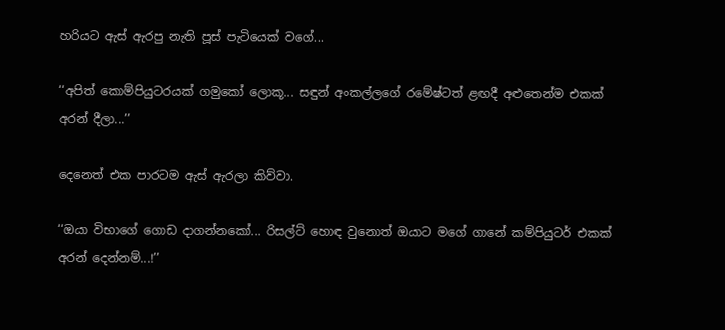හරියට ඇස් ඇරපු නැති පූස් පැටියෙක් වගේ...

‘‘අපිත් කොම්පියුටරයක් ගමුකෝ ලොකූ... සඳුන් අංකල්ලගේ රමේෂ්ටත් ළඟදී අළුතෙන්ම එකක් අරන් දීලා...’’

දෙනෙත් එක පාරටම ඇස් ඇරලා කිව්වා.

‘‘ඔයා විභාගේ ගොඩ දාගන්නකෝ... රිසල්ට් හොඳ වුනොත් ඔයාට මගේ ගානේ කම්පියුටර් එකක් අරන් දෙන්නම්...!’’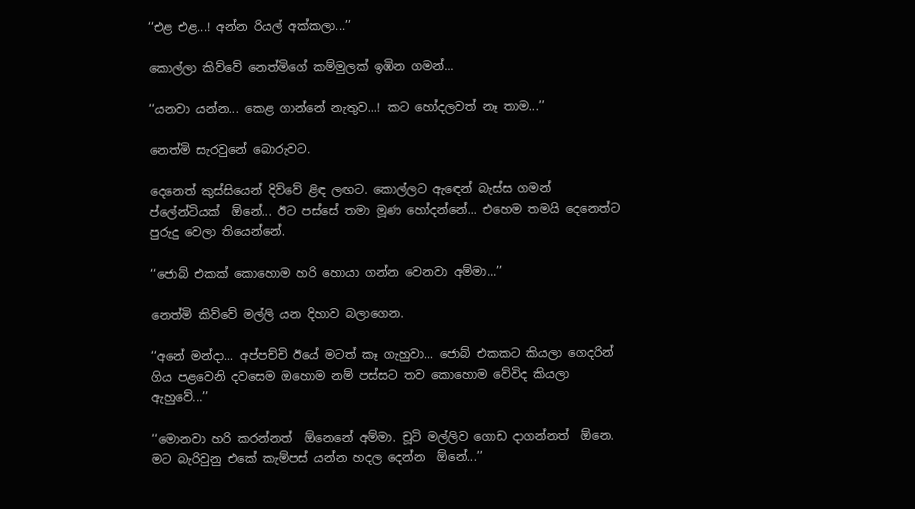‘‘එළ එළ...! අන්න රියල් අක්කලා...’’

කොල්ලා කිව්වේ නෙත්මිගේ කම්මුලක් ඉඹින ගමන්...

‘‘යනවා යන්න... කෙළ ගාන්නේ නැතුව...! කට හෝදලවත් නෑ තාම...’’

නෙත්මි සැරවුනේ බොරුවට.

දෙනෙත් කුස්සියෙන් දිව්වේ ළිඳ ලඟට. කොල්ලට ඇඳෙන් බැස්ස ගමන් ප්ලේන්ටියක්  ඕනේ... ඊට පස්සේ තමා මූණ හෝදන්නේ... එහෙම තමයි දෙනෙත්ට පුරුදු වෙලා තියෙන්නේ.

‘‘ජොබ් එකක් කොහොම හරි හොයා ගන්න වෙනවා අම්මා...’’

නෙත්මි කිව්වේ මල්ලි යන දිහාව බලාගෙන.

‘‘අනේ මන්දා... අප්පච්චි ඊයේ මටත් කෑ ගැහුවා... ජොබ් එකකට කියලා ගෙදරින් ගිය පළවෙනි දවසෙම ඔහොම නම් පස්සට තව කොහොම වේවිද කියලා ඇහුවේ...’’

‘‘මොනවා හරි කරන්නත්  ඕනෙනේ අම්මා. චූටි මල්ලිව ගොඩ දාගන්නත්  ඕනෙ. මට බැරිවුනු එකේ කැම්පස් යන්න හදල දෙන්න  ඕනේ...’’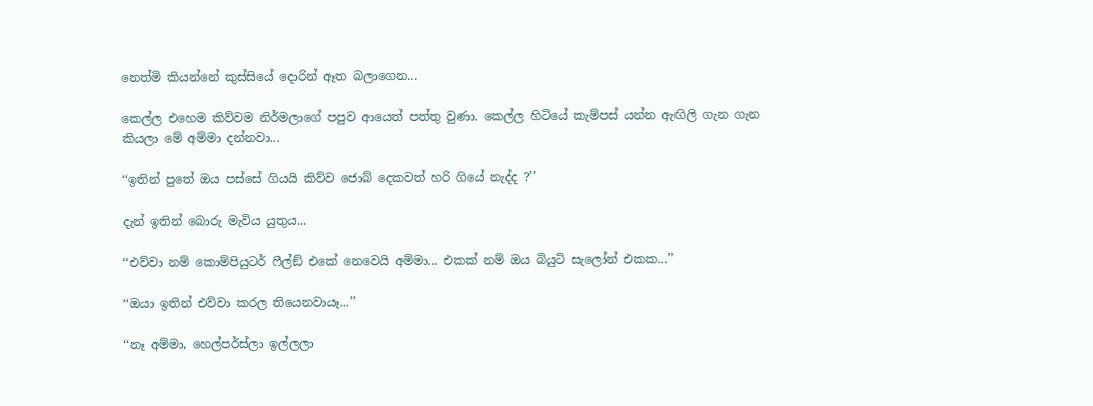නෙත්මි කියන්නේ කුස්සියේ දොරින් ඈත බලාගෙන...

කෙල්ල එහෙම කිව්වම නිර්මලාගේ පපුව ආයෙත් පත්තු වුණා. කෙල්ල හිටියේ කැම්පස් යන්න ඇඟිලි ගැන ගැන කියලා මේ අම්මා දන්නවා...

‘‘ඉතින් පුතේ ඔය පස්සේ ගියයි කිව්ව ජොබ් දෙකවත් හරි ගියේ නැද්ද ?’’

දැන් ඉතින් බොරු මැවිය යුතුය...

‘‘එව්වා නම් කොම්පියුටර් ෆීල්ඞ් එකේ නෙවෙයි අම්මා... එකක් නම් ඔය බියුටි සැලෝන් එකක...’’

‘‘ඔයා ඉතින් එව්වා කරල තියෙනවායෑ...’’

‘‘නෑ අම්මා, හෙල්පර්ස්ලා ඉල්ලලා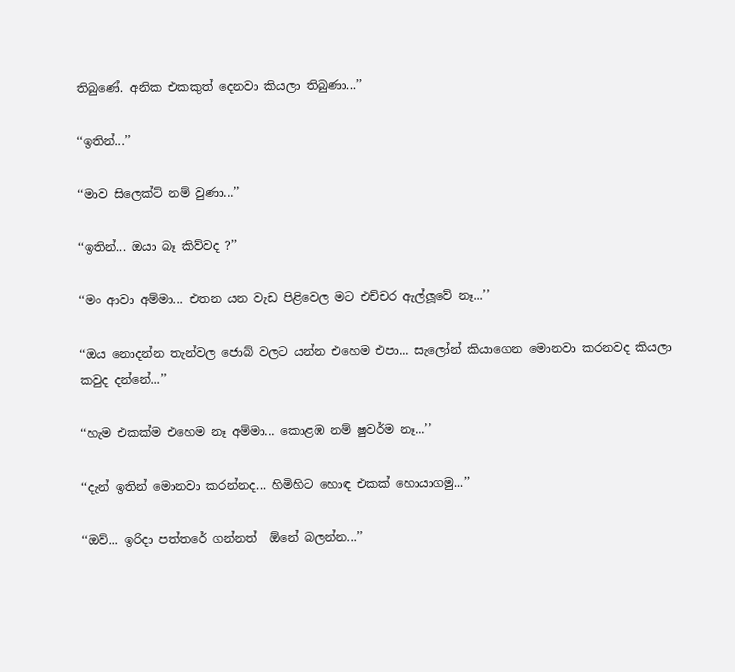තිබුණේ. අනික එකකුත් දෙනවා කියලා තිබුණා...’’

‘‘ඉතින්...’’

‘‘මාව සිලෙක්ට් නම් වුණා...’’

‘‘ඉතින්... ඔයා බෑ කිව්වද ?’’

‘‘මං ආවා අම්මා... එතන යන වැඩ පිළිවෙල මට එච්චර ඇල්ලූවේ නෑ...’’

‘‘ඔය නොදන්න තැන්වල ජොබ් වලට යන්න එහෙම එපා... සැලෝන් කියාගෙන මොනවා කරනවද කියලා කවුද දන්නේ...’’

‘‘හැම එකක්ම එහෙම නෑ අම්මා... කොළඹ නම් ෂුවර්ම නෑ...’’

‘‘දැන් ඉතින් මොනවා කරන්නද... හිමිහිට හොඳ එකක් හොයාගමු...’’

‘‘ඔව්... ඉරිදා පත්තරේ ගන්නත්  ඕනේ බලන්න...’’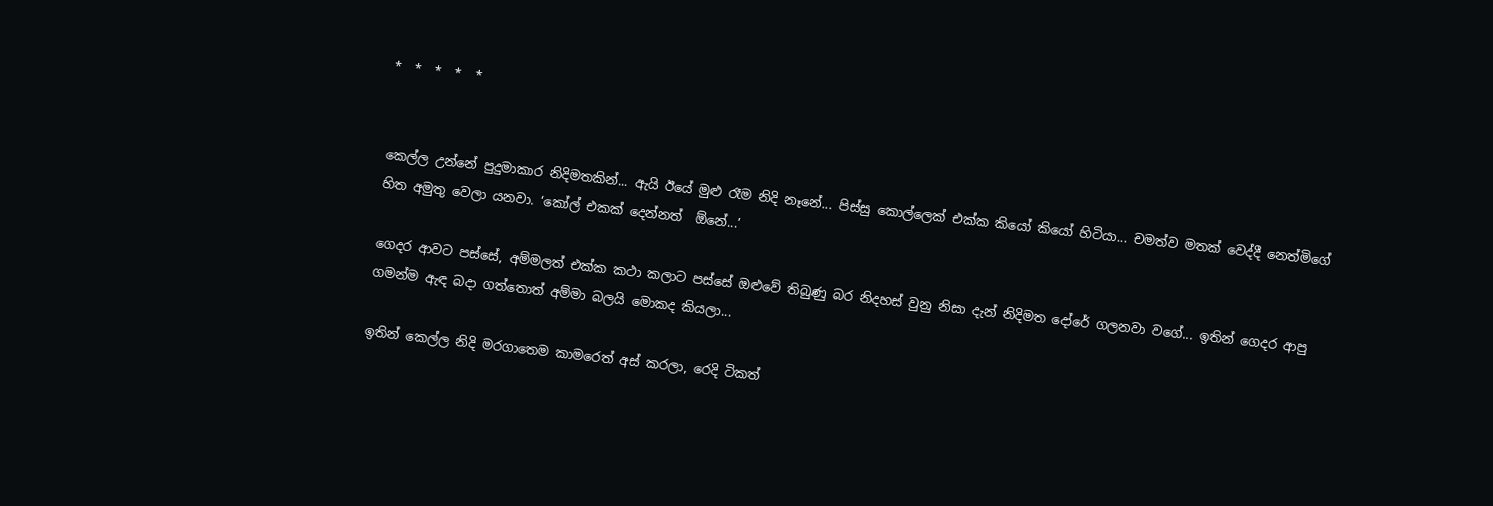*  *  *  *  *


කෙල්ල උන්නේ පුදුමාකාර නිදිමතකින්... ඇයි ඊයේ මුළු රෑම නිදි නෑනේ... පිස්සු කොල්ලෙක් එක්ක කියෝ කියෝ හිටියා... චමත්ව මතක් වෙද්දී නෙත්මිගේ හිත අමුතු වෙලා යනවා. ‘කෝල් එකක් දෙන්නත්  ඕනේ...’

ගෙදර ආවට පස්සේ, අම්මලත් එක්ක කථා කලාට පස්සේ ඔළුවේ තිබුණු බර නිදහස් වුනු නිසා දැන් නිදිමත දෝරේ ගලනවා වගේ... ඉතින් ගෙදර ආපු ගමන්ම ඇඳ බදා ගත්තොත් අම්මා බලයි මොකද කියලා...

ඉතින් කෙල්ල නිදි මරගාතෙම කාමරෙත් අස් කරලා, රෙදි ටිකත්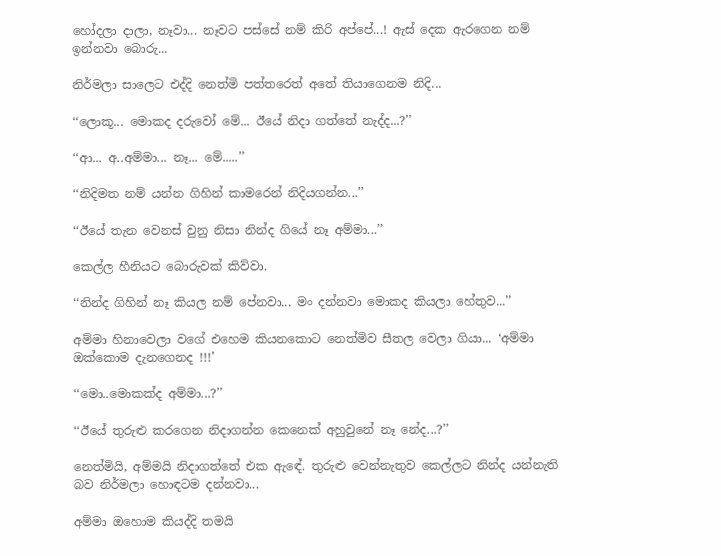හෝදලා දාලා, නෑවා... නෑවට පස්සේ නම් කිරි අප්පේ...! ඇස් දෙක ඇරගෙන නම් ඉන්නවා බොරු...

නිර්මලා සාලෙට එද්දි නෙත්මි පත්තරෙත් අතේ තියාගෙනම නිදි...

‘‘ලොකූ... මොකද දරුවෝ මේ... ඊයේ නිදා ගත්තේ නැද්ද...?’’

‘‘ආ... අ..අම්මා... නෑ... මේ.....’’

‘‘නිදිමත නම් යන්න ගිහින් කාමරෙන් නිදියගන්න...’’

‘‘ඊයේ තැන වෙනස් වුනු නිසා නින්ද ගියේ නෑ අම්මා...’’

කෙල්ල හීනියට බොරුවක් කිව්වා.

‘‘නින්ද ගිහින් නෑ කියල නම් පේනවා... මං දන්නවා මොකද කියලා හේතුව...’’

අම්මා හිනාවෙලා වගේ එහෙම කියනකොට නෙත්මිව සීතල වෙලා ගියා... ‘අම්මා ඔක්කොම දැනගෙනද !!!’

‘‘මො..මොකක්ද අම්මා...?’’

‘‘ඊයේ තුරුළු කරගෙන නිදාගන්න කෙනෙක් අහුවුනේ නෑ නේද...?’’

නෙත්මියි, අම්මයි නිදාගත්තේ එක ඇඳේ. තුරුළු වෙන්නැතුව කෙල්ලට නින්ද යන්නැති බව නිර්මලා හොඳටම දන්නවා...

අම්මා ඔහොම කියද්දි තමයි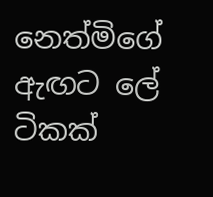නෙත්මිගේ ඇඟට ලේ ටිකක්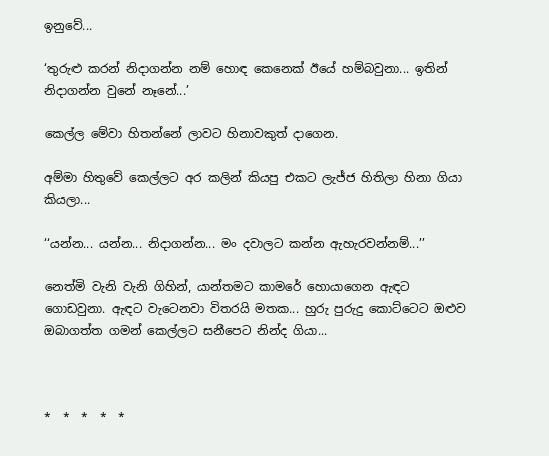ඉනුවේ...

‘තුරුළු කරන් නිදාගන්න නම් හොඳ කෙනෙක් ඊයේ හම්බවුනා... ඉතින් නිදාගන්න වුනේ නෑනේ...’

කෙල්ල මේවා හිතන්නේ ලාවට හිනාවකුත් දාගෙන.

අම්මා හිතුවේ කෙල්ලට අර කලින් කියපු එකට ලැජ්ජ හිතිලා හිනා ගියා කියලා...

‘‘යන්න... යන්න... නිදාගන්න... මං දවාලට කන්න ඇහැරවන්නම්...’’

නෙත්මි වැනි වැනි ගිහින්, යාන්තමට කාමරේ හොයාගෙන ඇඳට ගොඩවුනා. ඇඳට වැටෙනවා විතරයි මතක... හුරු පුරුදු කොට්ටෙට ඔළුව ඔබාගත්ත ගමන් කෙල්ලට සනීපෙට නින්ද ගියා...



*  *  *  *  *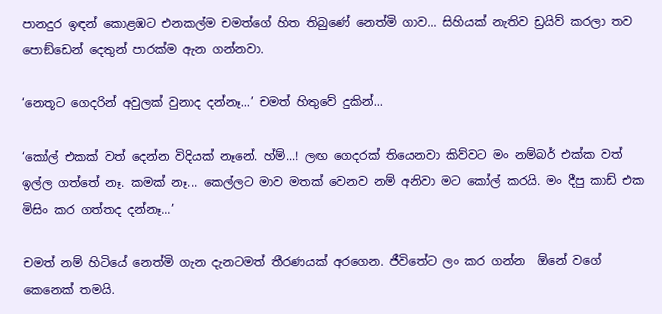පානදුර ඉඳන් කොළඹට එනකල්ම චමත්ගේ හිත තිබුණේ නෙත්මි ගාව... සිහියක් නැතිව ඩ්‍රයිව් කරලා තව පොඞ්ඩෙන් දෙතුන් පාරක්ම ඇන ගන්නවා.

‘නෙතූට ගෙදරින් අවුලක් වුනාද දන්නෑ...’ චමත් හිතුවේ දුකින්...

‘කෝල් එකක් වත් දෙන්න විදියක් නෑනේ. හ්ම්...! ලඟ ගෙදරක් තියෙනවා කිව්වට මං නම්බර් එක්ක වත් ඉල්ල ගත්තේ නෑ. කමක් නෑ... කෙල්ලට මාව මතක් වෙනව නම් අනිවා මට කෝල් කරයි. මං දීපු කාඩ් එක මිසිං කර ගත්තද දන්නෑ...’

චමත් නම් හිටියේ නෙත්මි ගැන දැනටමත් තීරණයක් අරගෙන. ජීවිතේට ලං කර ගන්න  ඕනේ වගේ කෙනෙක් තමයි.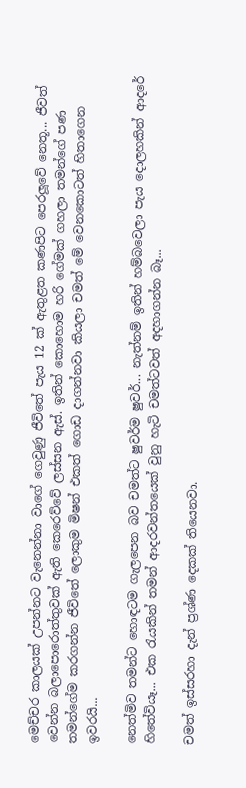මෙච්චර කාලයක් උපන්නට වැනෙන්නා වාගේ ගෙවුණු ජීවිතේ පැය 12 ක් ඇතුළත කණපිට පෙරලූවේ නෙතූ... ජීවත් වෙන්න බලාපොරොත්තුවක් ඇති කෙරෙව්වේ ලස්සන ඇස්. ඉතින් කොහොම හරි ගේමක් ගහලා තමන්ගේ පණ තමන්ගේම කරගන්න ජීවිතේ ලොකුම මිෂන් එකත් ගොඩ දාගන්නවා කියලා චමත් මේ වෙනකොටත් හිතාගෙන ඉවරයි...

නෙත්මිව තමන්ට හොඳටම ගැලපෙන බව චමත්ට ෂුවර්ම ෂුවර්... නැත්නම් ඉතින් හම්බවෙලා පැය දොලහකින් ආදරේ හිතේවියෑ... එක රැයකින් තමන් ආදරවන්තයෙක් වුනු හැටි චමත්ටවත් අදහාගන්න බෑ...

චමත් ඉස්සරහා දැන් ප්‍රශ්ණ දෙකක් තියෙනවා.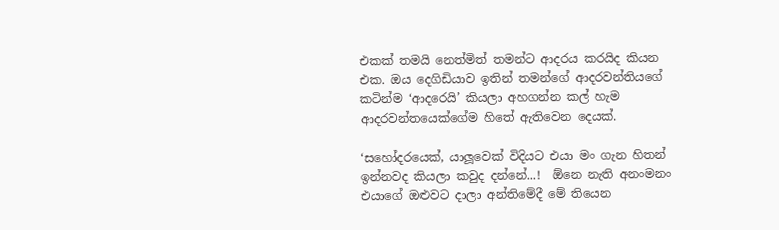එකක් තමයි නෙත්මිත් තමන්ට ආදරය කරයිද කියන එක. ඔය දෙගිඩියාව ඉතින් තමන්ගේ ආදරවන්තියගේ කටින්ම ‘ආදරෙයි’ කියලා අහගන්න කල් හැම ආදරවන්තයෙක්ගේම හිතේ ඇතිවෙන දෙයක්.

‘සහෝදරයෙක්, යාලූවෙක් විදියට එයා මං ගැන හිතන් ඉන්නවද කියලා කවුද දන්නේ...!  ඕනෙ නැති අනංමනං එයාගේ ඔළුවට දාලා අන්තිමේදී මේ තියෙන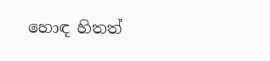හොඳ හිතත්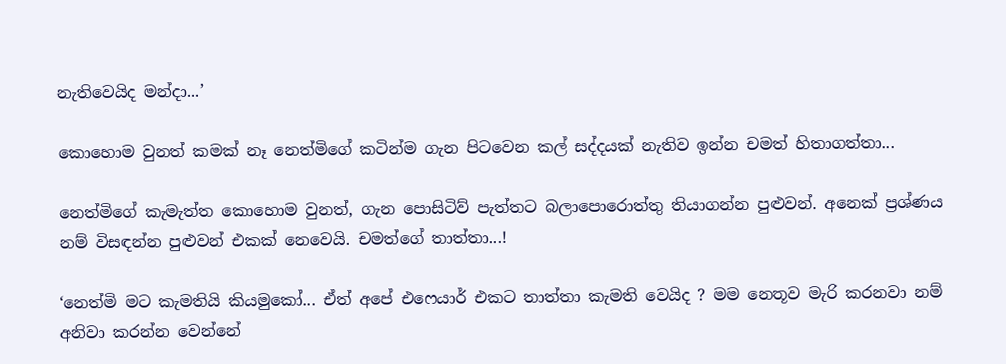නැතිවෙයිද මන්දා...’

කොහොම වුනත් කමක් නෑ නෙත්මිගේ කටින්ම ගැන පිටවෙන කල් සද්දයක් නැතිව ඉන්න චමත් හිතාගත්තා...

නෙත්මිගේ කැමැත්ත කොහොම වුනත්, ගැන පොසිටිව් පැත්තට බලාපොරොත්තු තියාගන්න පුළුවන්. අනෙක් ප්‍රශ්ණය නම් විසඳන්න පුළුවන් එකක් නෙවෙයි. චමත්ගේ තාත්තා...!

‘නෙත්මි මට කැමතියි කියමුකෝ... ඒත් අපේ එෆෙයාර් එකට තාත්තා කැමති වෙයිද ? මම නෙතූව මැරි කරනවා නම් අනිවා කරන්න වෙන්නේ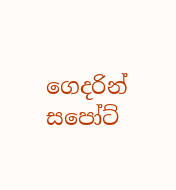ගෙදරින් සපෝට්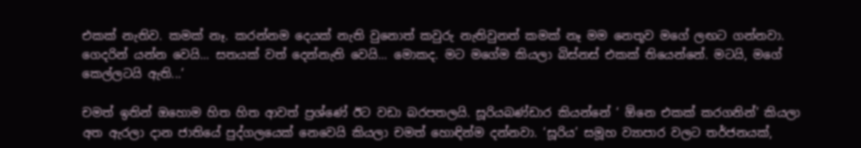එකක් නැතිව. කමක් නෑ. කරන්නම දෙයක් නැති වුනොත් කවුරු නැතිවුනත් කමක් නෑ මම නෙතූව මගේ ලඟට ගන්නවා. ගෙදරින් යන්න වෙයි... සතයක් වත් දෙන්නැති වෙයි... මොකද. මට මගේම කියලා බිස්නස් එකක් තියෙන්නේ. මටයි, මගේ කෙල්ලටයි ඇති...’

චමත් ඉතින් ඔහොම හිත හිත ආවත් ප්‍රශ්ණේ ඊට වඩා බරපතලයි. සූරියබණ්ඩාර කියන්නේ ‘ ඕනෙ එකක් කරගනින්’ කියලා අත ඇරලා දාන ජාතියේ පුද්ගලයෙක් නෙවෙයි කියලා චමත් හොඳින්ම දන්නවා. ‘සූරිය’ සමූහ ව්‍යාපාර වලට තර්ජනයක්,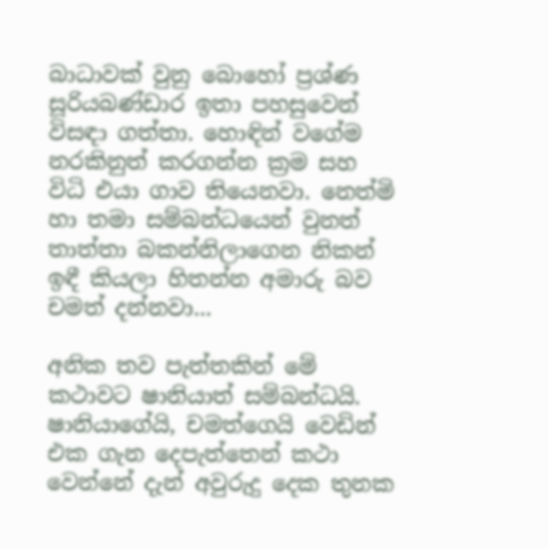බාධාවක් වුනු බොහෝ ප්‍රශ්ණ සූරියබණ්ඩාර ඉතා පහසුවෙන් විසඳා ගත්තා. හොඳින් වගේම නරකිනුත් කරගන්න ක්‍රම සහ විධි එයා ගාව තියෙනවා. නෙත්මි හා තමා සම්බන්ධයෙන් වුනත් තාත්තා බකන්නිලාගෙන නිකන් ඉඳී කියලා හිතන්න අමාරු බව චමත් දන්නවා...

අනික තව පැත්තකින් මේ කථාවට ෂානියාත් සම්බන්ධයි. ෂානියාගේයි, චමත්ගෙයි වෙඩින් එක ගැන දෙපැත්තෙන් කථා වෙන්නේ දැන් අවුරුදු දෙක තුනක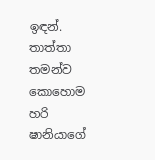ඉඳන්. තාත්තා තමන්ව කොහොම හරි ෂානියාගේ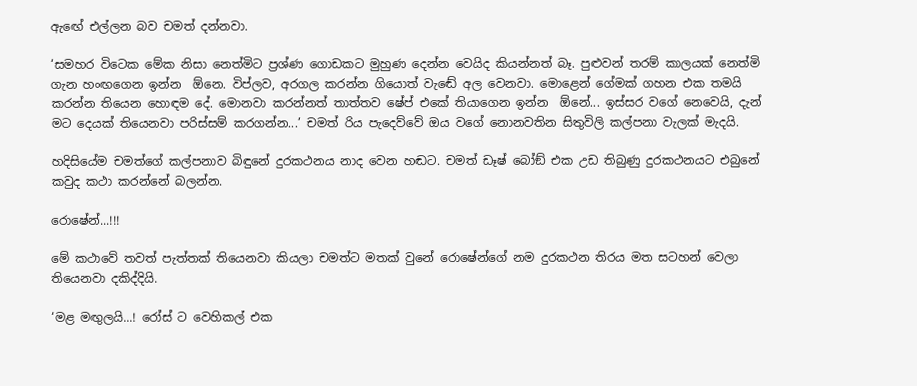ඇඟේ එල්ලන බව චමත් දන්නවා.

‘සමහර විටෙක මේක නිසා නෙත්මිට ප්‍රශ්ණ ගොඩකට මුහුණ දෙන්න වෙයිද කියන්නත් බෑ. පුළුවන් තරම් කාලයක් නෙත්මි ගැන හංඟගෙන ඉන්න  ඕනෙ. විප්ලව, අරගල කරන්න ගියොත් වැඬේ අල වෙනවා. මොළෙන් ගේමක් ගහන එක තමයි කරන්න තියෙන හොඳම දේ. මොනවා කරන්නත් තාත්තව ෂේප් එකේ තියාගෙන ඉන්න  ඕනේ... ඉස්සර වගේ නෙවෙයි, දැන් මට දෙයක් තියෙනවා පරිස්සම් කරගන්න...’ චමත් රිය පැදෙව්වේ ඔය වගේ නොනවතින සිතුවිලි කල්පනා වැලක් මැදයි.

හදිසියේම චමත්ගේ කල්පනාව බිඳුනේ දුරකථනය නාද වෙන හඬට. චමත් ඩෑෂ් බෝඞ් එක උඩ තිබුණු දුරකථනයට එබුනේ කවුද කථා කරන්නේ බලන්න.

රොෂේන්...!!!

මේ කථාවේ තවත් පැත්තක් තියෙනවා කියලා චමත්ට මතක් වුනේ රොෂේන්ගේ නම දුරකථන තිරය මත සටහන් වෙලා තියෙනවා දකිද්දියි.

‘මළ මඟුලයි...! රෝස් ට වෙහිකල් එක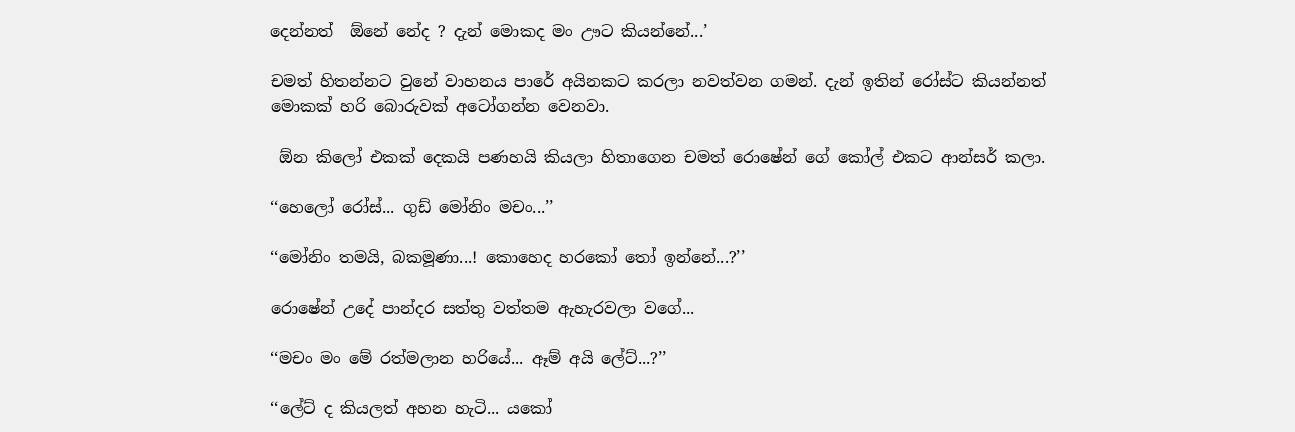දෙන්නත්  ඕනේ නේද ? දැන් මොකද මං ඌට කියන්නේ...’

චමත් හිතන්නට වුනේ වාහනය පාරේ අයිනකට කරලා නවත්වන ගමන්. දැන් ඉතින් රෝස්ට කියන්නත් මොකක් හරි බොරුවක් අටෝගන්න වෙනවා.

 ඕන කිලෝ එකක් දෙකයි පණහයි කියලා හිතාගෙන චමත් රොෂේන් ගේ කෝල් එකට ආන්සර් කලා.

‘‘හෙලෝ රෝස්... ගුඩ් මෝනිං මචං...’’

‘‘මෝනිං තමයි, බකමූණා...! කොහෙද හරකෝ තෝ ඉන්නේ...?’’

රොෂේන් උදේ පාන්දර සත්තු වත්තම ඇහැරවලා වගේ...

‘‘මචං මං මේ රත්මලාන හරියේ... ඈම් අයි ලේට්...?’’

‘‘ලේට් ද කියලත් අහන හැටි... යකෝ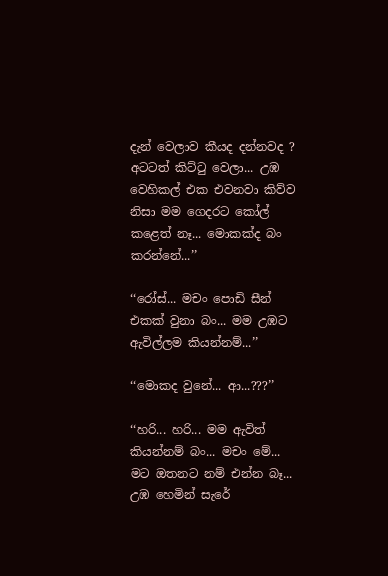දැන් වෙලාව කීයද දන්නවද ? අටටත් කිට්ටු වෙලා... උඹ වෙහිකල් එක එවනවා කිව්ව නිසා මම ගෙදරට කෝල් කළෙත් නෑ... මොකක්ද බං කරන්නේ...’’

‘‘රෝස්... මචං පොඩි සීන් එකක් වුනා බං... මම උඹට ඇවිල්ලම කියන්නම්...’’

‘‘මොකද වුනේ... ආ...???’’

‘‘හරි... හරි... මම ඇවිත් කියන්නම් බං... මචං මේ... මට ඔතනට නම් එන්න බෑ... උඹ හෙමින් සැරේ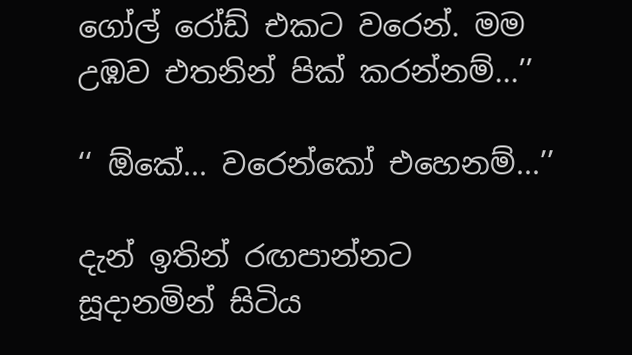ගෝල් රෝඩ් එකට වරෙන්. මම උඹව එතනින් පික් කරන්නම්...’’

‘‘ ඕකේ... වරෙන්කෝ එහෙනම්...’’

දැන් ඉතින් රඟපාන්නට සූදානමින් සිටිය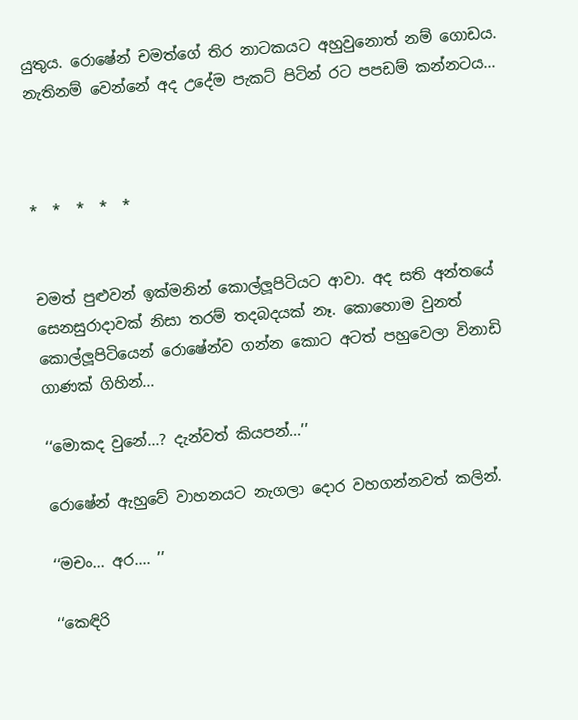යුතුය. රොෂේන් චමත්ගේ තිර නාටකයට අහුවුනොත් නම් ගොඩය. නැතිනම් වෙන්නේ අද උදේම පැකට් පිටින් රට පපඩම් කන්නටය...



*  *  *  *  *


චමත් පුළුවන් ඉක්මනින් කොල්ලූපිටියට ආවා. අද සති අන්තයේ සෙනසුරාදාවක් නිසා තරම් තදබදයක් නෑ. කොහොම වුනත් කොල්ලූපිටියෙන් රොෂේන්ව ගන්න කොට අටත් පහුවෙලා විනාඩි ගාණක් ගිහින්...

‘‘මොකද වුනේ...? දැන්වත් කියපන්...’’

රොෂේන් ඇහුවේ වාහනයට නැගලා දොර වහගන්නවත් කලින්.

‘‘මචං... අර.... ’’

‘‘කෙඳිරි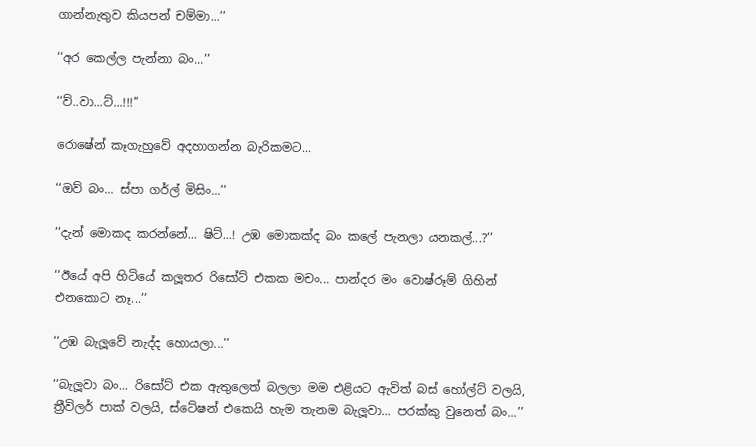ගාන්නැතුව කියපන් චම්මා...’’

‘‘අර කෙල්ල පැන්නා බං...’’

‘‘ව්..වා...ට්...!!!’’

රොෂේන් කෑගැහුවේ අදහාගන්න බැරිකමට...

‘‘ඔව් බං... ස්පා ගර්ල් මිසිං...’’

‘‘දැන් මොකද කරන්නේ... ෂිට්...! උඹ මොකක්ද බං කලේ පැනලා යනකල්...?’’

‘‘ඊයේ අපි හිටියේ කලූතර රිසෝට් එකක මචං... පාන්දර මං වොෂ්රූම් ගිහින් එනකොට නෑ...’’

‘‘උඹ බැලූවේ නැද්ද හොයලා...’’

‘‘බැලූවා බං... රිසෝට් එක ඇතුලෙත් බලලා මම එළියට ඇවිත් බස් හෝල්ට් වලයි, ත්‍රීවිලර් පාක් වලයි, ස්ටේෂන් එකෙයි හැම තැනම බැලූවා... පරක්කු වුනෙත් බං...’’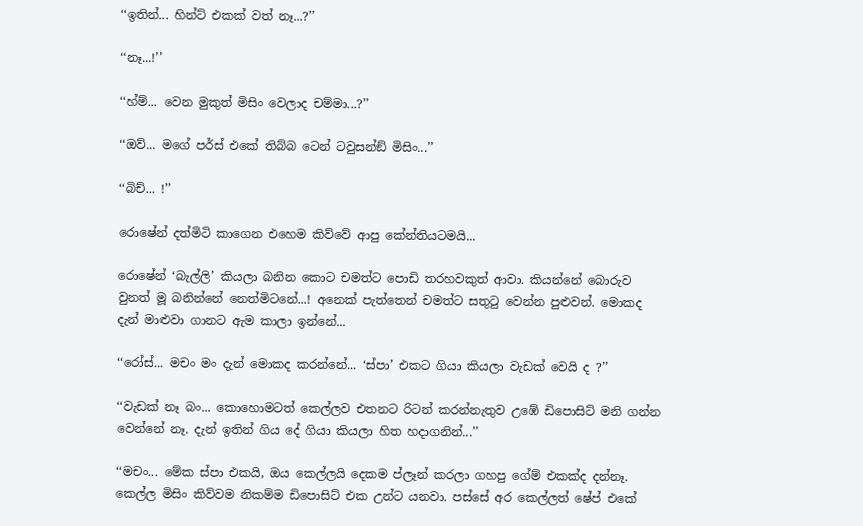‘‘ඉතින්... හින්ට් එකක් වත් නෑ...?’’

‘‘නෑ...!’’

‘‘හ්ම්... වෙන මුකුත් මිසිං වෙලාද චම්මා...?’’

‘‘ඔව්... මගේ පර්ස් එකේ තිබ්බ ටෙන් ටවුසන්ඞ් මිසිං...’’

‘‘බිච්... !’’

රොෂේන් දත්මිටි කාගෙන එහෙම කිව්වේ ආපු කේන්තියටමයි...

රොෂේන් ‘බැල්ලි’ කියලා බනින කොට චමත්ට පොඩි තරහවකුත් ආවා. කියන්නේ බොරුව වුනත් මූ බනින්නේ නෙත්මිටනේ...! අනෙක් පැත්තෙන් චමත්ට සතුටු වෙන්න පුළුවන්. මොකද දැන් මාළුවා ගානට ඇම කාලා ඉන්නේ...

‘‘රෝස්... මචං මං දැන් මොකද කරන්නේ... ‘ස්පා’ එකට ගියා කියලා වැඩක් වෙයි ද ?’’

‘‘වැඩක් නෑ බං... කොහොමටත් කෙල්ලව එතනට රිටන් කරන්නැතුව උඹේ ඩිපොසිට් මනි ගන්න වෙන්නේ නෑ. දැන් ඉතින් ගිය දේ ගියා කියලා හිත හදාගනින්...’’

‘‘මචං... මේක ස්පා එකයි, ඔය කෙල්ලයි දෙකම ප්ලෑන් කරලා ගහපු ගේම් එකක්ද දන්නෑ. කෙල්ල මිසිං කිව්වම නිකම්ම ඩිපොසිට් එක උන්ට යනවා. පස්සේ අර කෙල්ලත් ෂේප් එකේ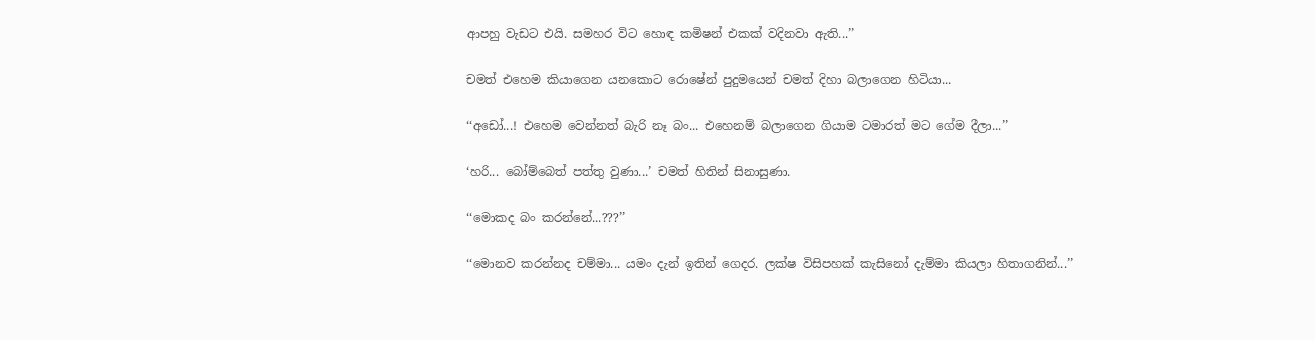ආපහු වැඩට එයි. සමහර විට හොඳ කමිෂන් එකක් වදිනවා ඇති...’’

චමත් එහෙම කියාගෙන යනකොට රොෂේන් පුදුමයෙන් චමත් දිහා බලාගෙන හිටියා...

‘‘අඩෝ...! එහෙම වෙන්නත් බැරි නෑ බං... එහෙනම් බලාගෙන ගියාම ටමාරත් මට ගේම දීලා...’’

‘හරි... බෝම්බෙත් පත්තු වුණා...’ චමත් හිතින් සිනාසුණා.

‘‘මොකද බං කරන්නේ...???’’

‘‘මොනව කරන්නද චම්මා... යමං දැන් ඉතින් ගෙදර. ලක්ෂ විසිපහක් කැසිනෝ දැම්මා කියලා හිතාගනින්...’’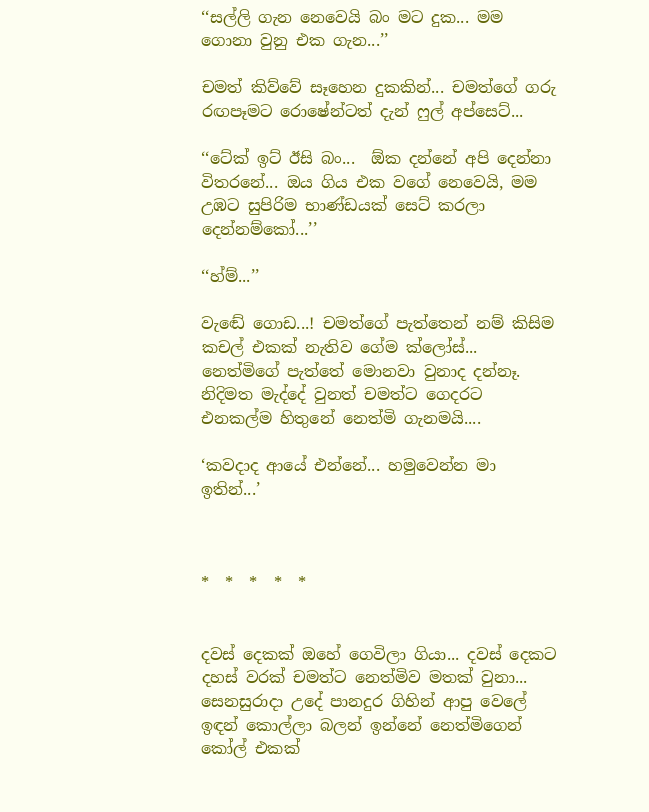‘‘සල්ලි ගැන නෙවෙයි බං මට දුක... මම ගොනා වුනු එක ගැන...’’

චමත් කිව්වේ සෑහෙන දුකකින්... චමත්ගේ ගරු රඟපෑමට රොෂේන්ටත් දැන් ෆුල් අප්සෙට්...

‘‘ටේක් ඉට් ඊසි බං...  ඕක දන්නේ අපි දෙන්නා විතරනේ... ඔය ගිය එක වගේ නෙවෙයි, මම උඹට සුපිරිම භාණ්ඩයක් සෙට් කරලා දෙන්නම්කෝ...’’

‘‘හ්ම්...’’

වැඬේ ගොඩ...! චමත්ගේ පැත්තෙන් නම් කිසිම කචල් එකක් නැතිව ගේම ක්ලෝස්... නෙත්මිගේ පැත්තේ මොනවා වුනාද දන්නෑ. නිදිමත මැද්දේ වුනත් චමත්ට ගෙදරට එනකල්ම හිතුනේ නෙත්මි ගැනමයි....

‘කවදාද ආයේ එන්නේ... හමුවෙන්න මා ඉතින්...’



*  *  *  *  *


දවස් දෙකක් ඔහේ ගෙවිලා ගියා... දවස් දෙකට දහස් වරක් චමත්ට නෙත්මිව මතක් වුනා... සෙනසුරාදා උදේ පානදුර ගිහින් ආපු වෙලේ ඉඳන් කොල්ලා බලන් ඉන්නේ නෙත්මිගෙන් කෝල් එකක්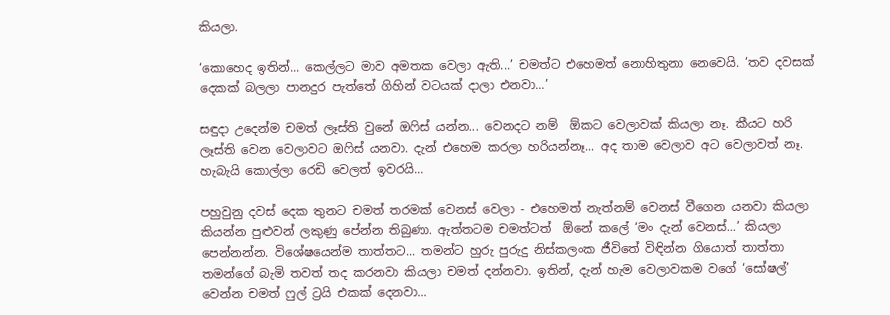කියලා.

‘කොහෙද ඉතින්... කෙල්ලට මාව අමතක වෙලා ඇති...’ චමත්ට එහෙමත් නොහිතුනා නෙවෙයි. ‘තව දවසක් දෙකක් බලලා පානදුර පැත්තේ ගිහින් වටයක් දාලා එනවා...’

සඳුදා උදෙන්ම චමත් ලෑස්ති වුනේ ඔෆිස් යන්න... වෙනදට නම්  ඕකට වෙලාවක් කියලා නෑ. කීයට හරි ලෑස්ති වෙන වෙලාවට ඔෆිස් යනවා. දැන් එහෙම කරලා හරියන්නෑ... අද තාම වෙලාව අට වෙලාවත් නෑ. හැබැයි කොල්ලා රෙඩි වෙලත් ඉවරයි...

පහුවුනු දවස් දෙක තුනට චමත් තරමක් වෙනස් වෙලා - එහෙමත් නැත්නම් වෙනස් වීගෙන යනවා කියලා කියන්න පුළුවන් ලකුණු පේන්න තිබුණා. ඇත්තටම චමත්ටත්  ඕනේ කලේ ‘මං දැන් වෙනස්...’ කියලා පෙන්නන්න. විශේෂයෙන්ම තාත්තට... තමන්ට හුරු පුරුදු නිස්කලංක ජීවිතේ විඳින්න ගියොත් තාත්තා තමන්ගේ බැමි තවත් තද කරනවා කියලා චමත් දන්නවා. ඉතින්, දැන් හැම වෙලාවකම වගේ ‘සෝෂල්’ වෙන්න චමත් ෆුල් ට්‍රයි එකක් දෙනවා...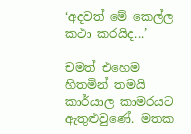‘අදවත් මේ කෙල්ල කථා කරයිද...’

චමත් එහෙම හිතමින් තමයි කාර්යාල කාමරයට ඇතුළුවුණේ. මතක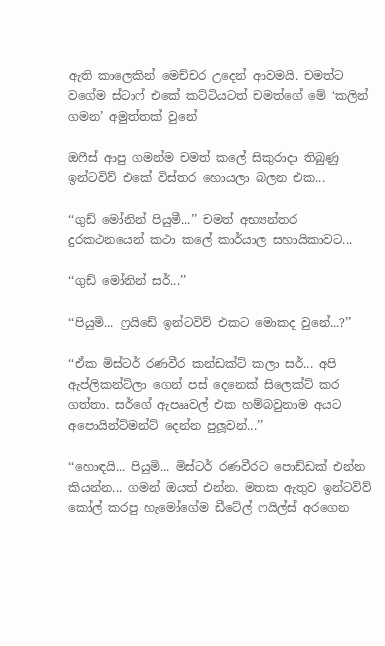ඇති කාලෙකින් මෙච්චර උදෙන් ආවමයි. චමත්ට වගේම ස්ටාෆ් එකේ කට්ටියටත් චමත්ගේ මේ ‘කලින් ගමන’ අමුත්තක් වුනේ

ඔෆීස් ආපු ගමන්ම චමත් කලේ සිකුරාදා තිබුණු ඉන්ටවිව් එකේ විස්තර හොයලා බලන එක...

‘‘ගුඩ් මෝනින් පියුමී...’’ චමත් අභ්‍යන්තර දුරකථනයෙන් කථා කලේ කාර්යාල සහායිකාවට...

‘‘ගුඩ් මෝනින් සර්...’’

‘‘පියුමි... ෆ්‍රයිඩේ ඉන්ටවිව් එකට මොකද වුනේ...?’’

‘‘ඒක මිස්ටර් රණවීර කන්ඩක්ට් කලා සර්... අපි ඇප්ලිකන්ට්ලා ගෙන් පස් දෙනෙක් සිලෙක්ට් කර ගත්තා. සර්ගේ ඇපෲවල් එක හම්බවුනාම අයට අපොයින්ට්මන්ට් දෙන්න පුලූවන්...’’

‘‘හොඳයි... පියුමි... මිස්ටර් රණවීරට පොඩ්ඩක් එන්න කියන්න... ගමන් ඔයත් එන්න. මතක ඇතුව ඉන්ටවිව් කෝල් කරපු හැමෝගේම ඩීටේල් ෆයිල්ස් අරගෙන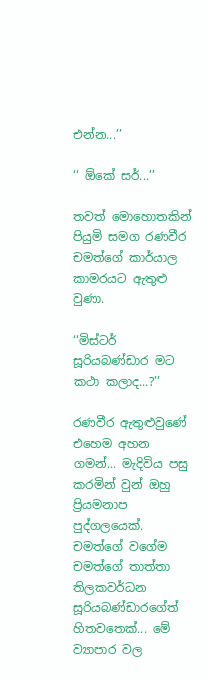එන්න...’’

‘‘ ඕකේ සර්...’’

තවත් මොහොතකින් පියුමි සමග රණවීර චමත්ගේ කාර්යාල කාමරයට ඇතුළු වුණා.

‘‘මිස්ටර් සූරියබණ්ඩාර මට කථා කලාද...?’’

රණවීර ඇතුළුවුණේ එහෙම අහන ගමන්... මැදිවිය පසු කරමින් වුන් ඔහු ප්‍රියමනාප පුද්ගලයෙක්. චමත්ගේ වගේම චමත්ගේ තාත්තා තිලකවර්ධන සූරියබණ්ඩාරගේත් හිතවතෙක්... මේ ව්‍යාපාර වල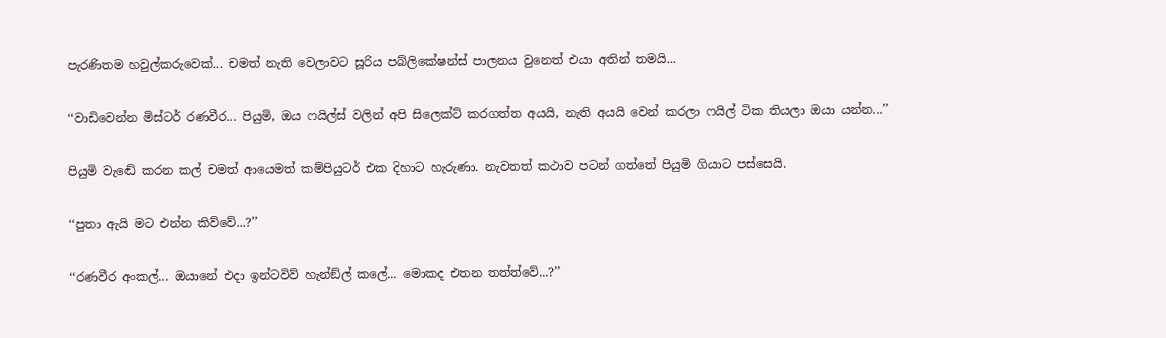පැරණිතම හවුල්කරුවෙක්... චමත් නැති වෙලාවට සූරිය පබ්ලිකේෂන්ස් පාලනය වුනෙත් එයා අතින් තමයි...

‘‘වාඩිවෙන්න මිස්ටර් රණවීර... පියුමි, ඔය ෆයිල්ස් වලින් අපි සිලෙක්ට් කරගත්ත අයයි, නැති අයයි වෙන් කරලා ෆයිල් ටික තියලා ඔයා යන්න...’’

පියුමි වැඬේ කරන කල් චමත් ආයෙමත් කම්පියුටර් එක දිහාට හැරුණා. නැවතත් කථාව පටන් ගත්තේ පියුමි ගියාට පස්සෙයි.

‘‘පුතා ඇයි මට එන්න කිව්වේ...?’’

‘‘රණවීර අංකල්... ඔයානේ එදා ඉන්ටවිව් හැන්ඞ්ල් කලේ... මොකද එතන තත්ත්වේ...?’’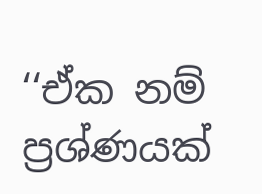‘‘ඒක නම් ප්‍රශ්ණයක්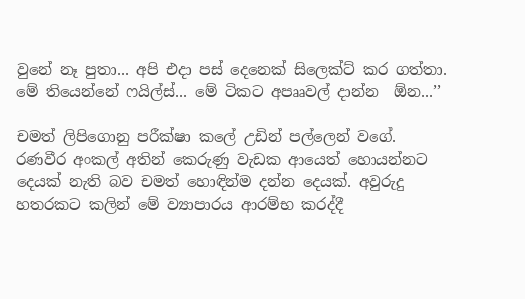වුනේ නෑ පුතා... අපි එදා පස් දෙනෙක් සිලෙක්ට් කර ගත්තා. මේ තියෙන්නේ ෆයිල්ස්... මේ ටිකට අපෲවල් දාන්න  ඕන...’’

චමත් ලිපිගොනු පරීක්ෂා කලේ උඩින් පල්ලෙන් වගේ. රණවීර අංකල් අතින් කෙරුණු වැඩක ආයෙත් හොයන්නට දෙයක් නැති බව චමත් හොඳින්ම දන්න දෙයක්. අවුරුදු හතරකට කලින් මේ ව්‍යාපාරය ආරම්භ කරද්දී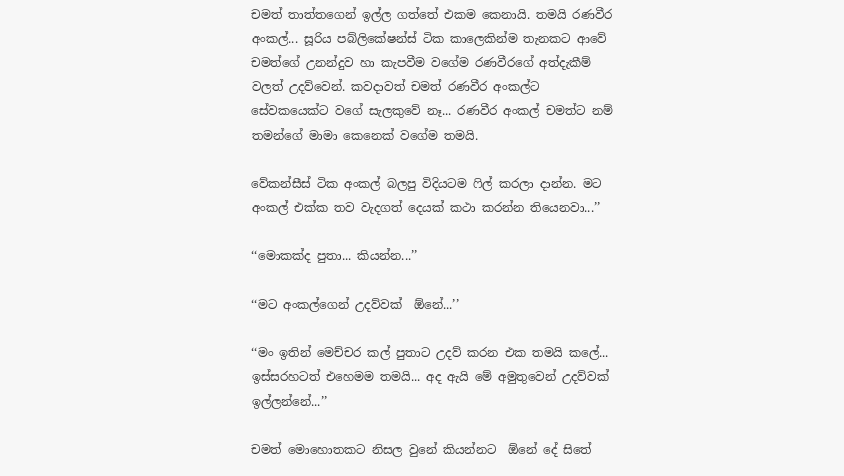චමත් තාත්තගෙන් ඉල්ල ගත්තේ එකම කෙනායි. තමයි රණවීර අංකල්... සූරිය පබ්ලිකේෂන්ස් ටික කාලෙකින්ම තැනකට ආවේ චමත්ගේ උනන්දුව හා කැපවීම වගේම රණවීරගේ අත්දැකීම් වලත් උදව්වෙන්. කවදාවත් චමත් රණවීර අංකල්ට සේවකයෙක්ට වගේ සැලකුවේ නෑ... රණවීර අංකල් චමත්ට නම් තමන්ගේ මාමා කෙනෙක් වගේම තමයි.

වේකන්සීස් ටික අංකල් බලපු විදියටම ෆිල් කරලා දාන්න. මට අංකල් එක්ක තව වැදගත් දෙයක් කථා කරන්න තියෙනවා...’’

‘‘මොකක්ද පුතා... කියන්න...’’

‘‘මට අංකල්ගෙන් උදව්වක්  ඕනේ...’’

‘‘මං ඉතින් මෙච්චර කල් පුතාට උදව් කරන එක තමයි කලේ... ඉස්සරහටත් එහෙමම තමයි... අද ඇයි මේ අමුතුවෙන් උදව්වක් ඉල්ලන්නේ...’’

චමත් මොහොතකට නිසල වුනේ කියන්නට  ඕනේ දේ සිතේ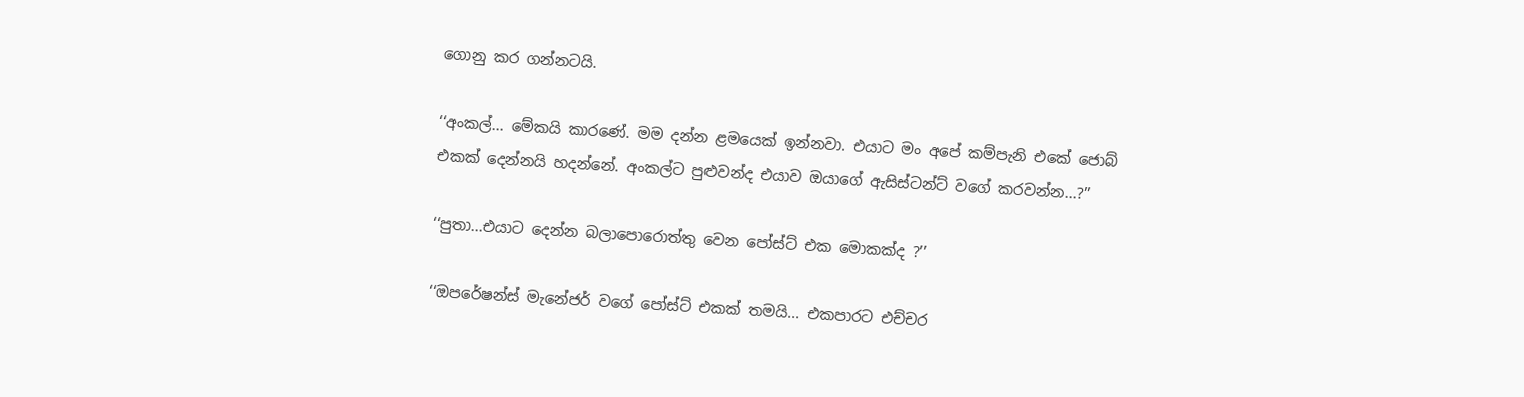ගොනු කර ගන්නටයි.

‘‘අංකල්... මේකයි කාරණේ. මම දන්න ළමයෙක් ඉන්නවා. එයාට මං අපේ කම්පැනි එකේ ජොබ් එකක් දෙන්නයි හදන්නේ. අංකල්ට පුළුවන්ද එයාව ඔයාගේ ඇසිස්ටන්ට් වගේ කරවන්න...?’’

‘‘පුතා...එයාට දෙන්න බලාපොරොත්තු වෙන පෝස්ට් එක මොකක්ද ?’’

‘‘ඔපරේෂන්ස් මැනේජර් වගේ පෝස්ට් එකක් තමයි... එකපාරට එච්චර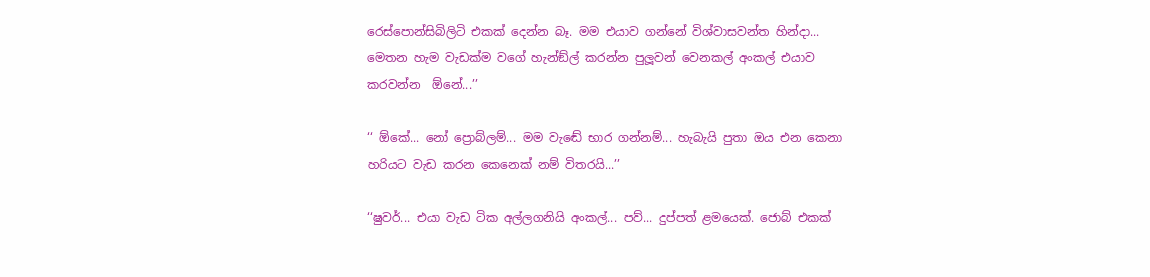රෙස්පොන්සිබිලිටි එකක් දෙන්න බෑ. මම එයාව ගන්නේ විශ්වාසවන්ත හින්දා... මෙතන හැම වැඩක්ම වගේ හැන්ඞ්ල් කරන්න පුලූවන් වෙනකල් අංකල් එයාව කරවන්න  ඕනේ...’’

‘‘ ඕකේ... නෝ ප්‍රොබ්ලම්... මම වැඬේ භාර ගන්නම්... හැබැයි පුතා ඔය එන කෙනා හරියට වැඩ කරන කෙනෙක් නම් විතරයි...’’

‘‘ෂුවර්... එයා වැඩ ටික අල්ලගනියි අංකල්... පව්... දුප්පත් ළමයෙක්. ජොබ් එකක්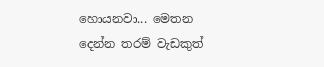හොයනවා... මෙතන දෙන්න තරම් වැඩකුත්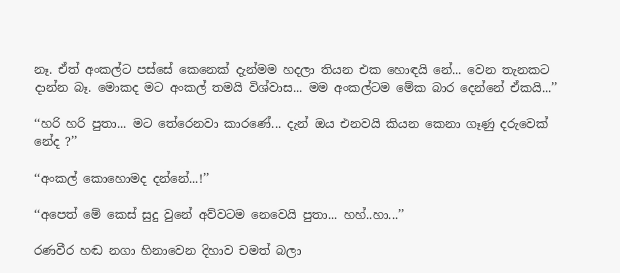නෑ. ඒත් අංකල්ට පස්සේ කෙනෙක් දැන්මම හදලා තියන එක හොඳයි නේ... වෙන තැනකට දාන්න බෑ. මොකද මට අංකල් තමයි විශ්වාස... මම අංකල්ටම මේක බාර දෙන්නේ ඒකයි...’’

‘‘හරි හරි පුතා... මට තේරෙනවා කාරණේ... දැන් ඔය එනවයි කියන කෙනා ගෑණු දරුවෙක් නේද ?’’

‘‘අංකල් කොහොමද දන්නේ...!’’

‘‘අපෙත් මේ කෙස් සුදු වුනේ අව්වටම නෙවෙයි පුතා... හහ්..හා...’’

රණවීර හඬ නගා හිනාවෙන දිහාව චමත් බලා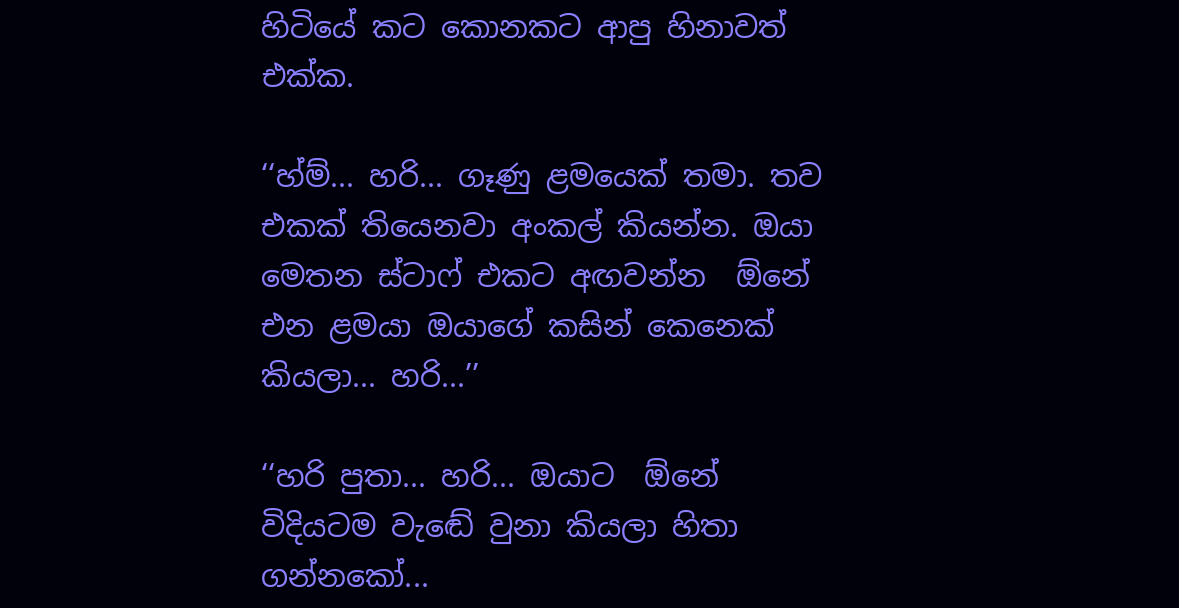හිටියේ කට කොනකට ආපු හිනාවත් එක්ක.

‘‘හ්ම්... හරි... ගෑණු ළමයෙක් තමා. තව එකක් තියෙනවා අංකල් කියන්න. ඔයා මෙතන ස්ටාෆ් එකට අඟවන්න  ඕනේ එන ළමයා ඔයාගේ කසින් කෙනෙක් කියලා... හරි...’’

‘‘හරි පුතා... හරි... ඔයාට  ඕනේ විදියටම වැඬේ වුනා කියලා හිතා ගන්නකෝ...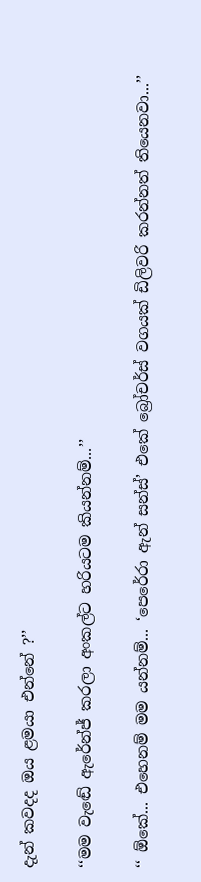දැන් කවදද ඔය ළමයා එන්නේ ?’’

‘‘මම වැඬේ ඇරේන්ජ් කරලා අංකල්ට හරියටම කියන්නම්...’’

‘‘ ඕකේ... එහෙනම් මම යන්නම්... ‘පෙරේරා ඇන් සන්ස්’ එකේ බ්‍රෝචර්ස් වගයක් ඩිලිවරි කරන්නත් තියෙනවා...’’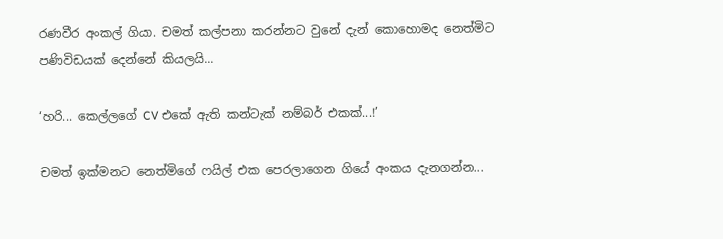රණවීර අංකල් ගියා. චමත් කල්පනා කරන්නට වුනේ දැන් කොහොමද නෙත්මිට පණිවිඩයක් දෙන්නේ කියලයි...

‘හරි... කෙල්ලගේ CV එකේ ඇති කන්ටැක් නම්බර් එකක්...!’

චමත් ඉක්මනට නෙත්මිගේ ෆයිල් එක පෙරලාගෙන ගියේ අංකය දැනගන්න...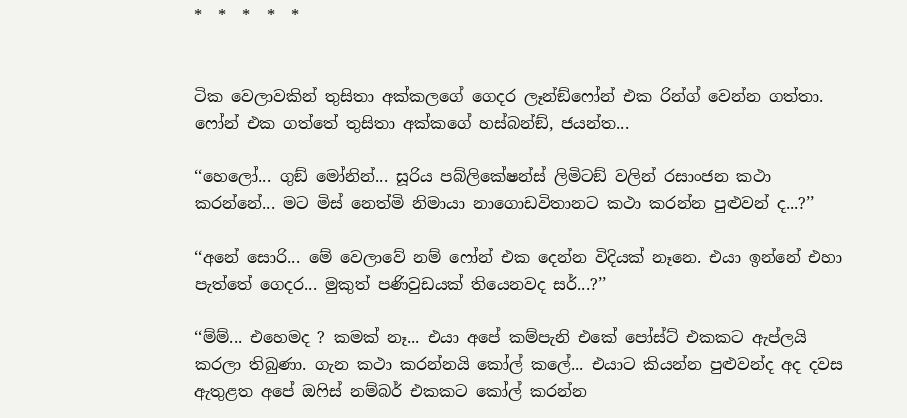*  *  *  *  *


ටික වෙලාවකින් තුසිතා අක්කලගේ ගෙදර ලෑන්ඞ්ෆෝන් එක රින්ග් වෙන්න ගත්තා. ෆෝන් එක ගත්තේ තුසිතා අක්කගේ හස්බන්ඞ්, ජයන්ත...

‘‘හෙලෝ... ගුඞ් මෝනින්... සූරිය පබ්ලිකේෂන්ස් ලිමිටඞ් වලින් රසාංජන කථා කරන්නේ... මට මිස් නෙත්මි නිමායා නාගොඩවිතානට කථා කරන්න පුළුවන් ද...?’’

‘‘අනේ සොරි... මේ වෙලාවේ නම් ෆෝන් එක දෙන්න විදියක් නෑනෙ. එයා ඉන්නේ එහා පැත්තේ ගෙදර... මුකුත් පණිවුඩයක් තියෙනවද සර්...?’’

‘‘ම්ම්... එහෙමද ? කමක් නෑ... එයා අපේ කම්පැනි එකේ පෝස්ට් එකකට ඇප්ලයි කරලා තිබුණා. ගැන කථා කරන්නයි කෝල් කලේ... එයාට කියන්න පුළුවන්ද අද දවස ඇතුළත අපේ ඔෆිස් නම්බර් එකකට කෝල් කරන්න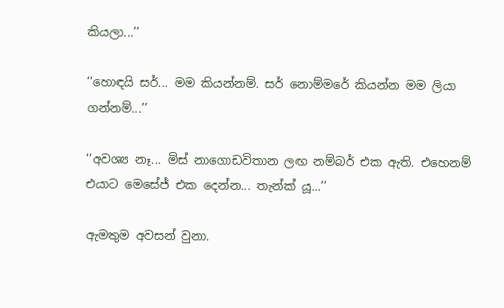කියලා...’’

‘‘හොඳයි සර්... මම කියන්නම්. සර් නොම්මරේ කියන්න මම ලියා ගන්නම්...’’

‘‘අවශ්‍ය නෑ... මිස් නාගොඩවිතාන ලඟ නම්බර් එක ඇති. එහෙනම් එයාට මෙසේජ් එක දෙන්න... තැන්ක් යූ...’’

ඇමතුම අවසන් වුනා.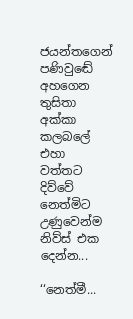ජයන්තගෙන් පණිවුඬේ අහගෙන තුසිතා අක්කා කලබලේ එහා වත්තට දිව්වේ නෙත්මිට උණුවෙන්ම නිව්ස් එක දෙන්න...

‘‘නෙත්මී...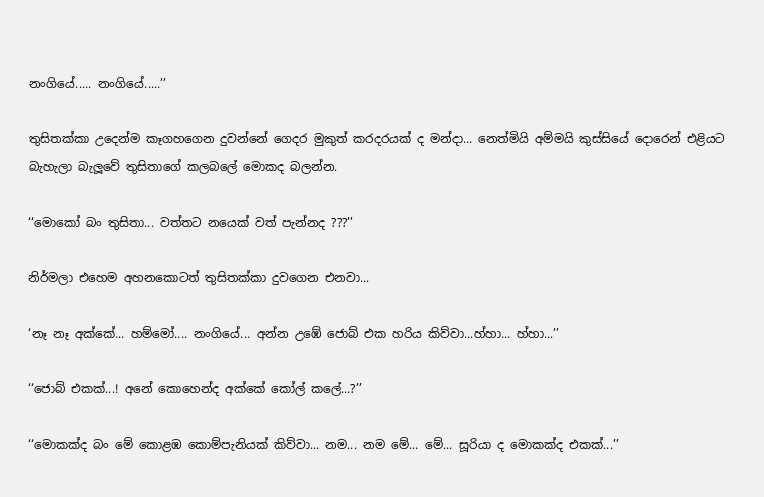නංගියේ..... නංගියේ.....’’

තුසිතක්කා උදෙන්ම කෑගහගෙන දුවන්නේ ගෙදර මුකුත් කරදරයක් ද මන්දා... නෙත්මියි අම්මයි කුස්සියේ දොරෙන් එළියට බැහැලා බැලූවේ තුසිතාගේ කලබලේ මොකද බලන්න.

‘‘මොකෝ බං තුසිතා... වත්තට නයෙක් වත් පැන්නද ???’’

නිර්මලා එහෙම අහනකොටත් තුසිතක්කා දුවගෙන එනවා...

‘නෑ නෑ අක්කේ... හම්මෝ.... නංගියේ... අන්න උඹේ ජොබ් එක හරිය කිව්වා...හ්හා... හ්හා...’’

‘‘ජොබ් එකක්...! අනේ කොහෙන්ද අක්කේ කෝල් කලේ...?’’

‘‘මොකක්ද බං මේ කොළඹ කොම්පැනියක් කිව්වා... නම... නම මේ... මේ... සූරියා ද මොකක්ද එකක්...’’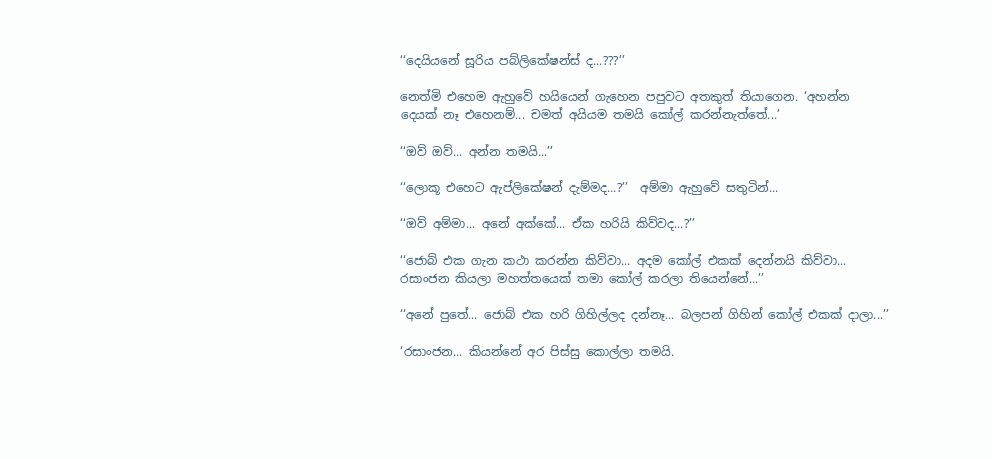‘‘දෙයියනේ සූරිය පබ්ලිකේෂන්ස් ද...???’’

නෙත්මි එහෙම ඇහුවේ හයියෙන් ගැහෙන පපුවට අතකුත් තියාගෙන. ‘අහන්න දෙයක් නෑ එහෙනම්... චමත් අයියම තමයි කෝල් කරන්නැත්තේ...’

‘‘ඔව් ඔව්... අන්න තමයි...’’

‘‘ලොකූ එහෙට ඇප්ලිකේෂන් දැම්මද...?’’  අම්මා ඇහුවේ සතුටින්...

‘‘ඔව් අම්මා... අනේ අක්කේ... ඒක හරියි කිව්වද...?’’

‘‘ජොබ් එක ගැන කථා කරන්න කිව්වා... අදම කෝල් එකක් දෙන්නයි කිව්වා... රසාංජන කියලා මහත්තයෙක් තමා කෝල් කරලා තියෙන්නේ...’’

‘‘අනේ පුතේ... ජොබ් එක හරි ගිහිල්ලද දන්නෑ... බලපන් ගිහින් කෝල් එකක් දාලා...’’

‘රසාංජන... කියන්නේ අර පිස්සු කොල්ලා තමයි.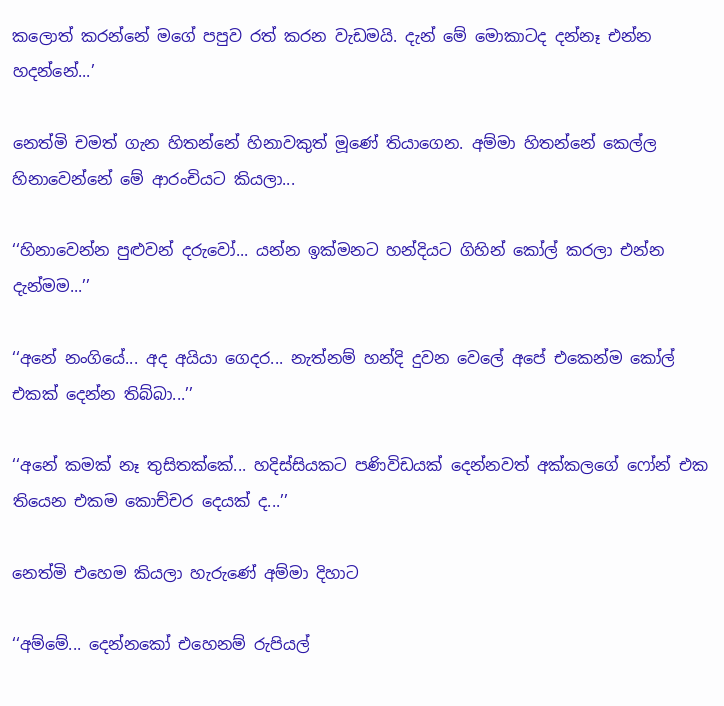කලොත් කරන්නේ මගේ පපුව රත් කරන වැඩමයි. දැන් මේ මොකාටද දන්නෑ එන්න හදන්නේ...’

නෙත්මි චමත් ගැන හිතන්නේ හිනාවකුත් මූණේ තියාගෙන. අම්මා හිතන්නේ කෙල්ල හිනාවෙන්නේ මේ ආරංචියට කියලා...

‘‘හිනාවෙන්න පුළුවන් දරුවෝ... යන්න ඉක්මනට හන්දියට ගිහින් කෝල් කරලා එන්න දැන්මම...’’

‘‘අනේ නංගියේ... අද අයියා ගෙදර... නැත්නම් හන්දි දුවන වෙලේ අපේ එකෙන්ම කෝල් එකක් දෙන්න තිබ්බා...’’

‘‘අනේ කමක් නෑ තුසිතක්කේ... හදිස්සියකට පණිවිඩයක් දෙන්නවත් අක්කලගේ ෆෝන් එක තියෙන එකම කොච්චර දෙයක් ද...’’

නෙත්මි එහෙම කියලා හැරුණේ අම්මා දිහාට

‘‘අම්මේ... දෙන්නකෝ එහෙනම් රුපියල්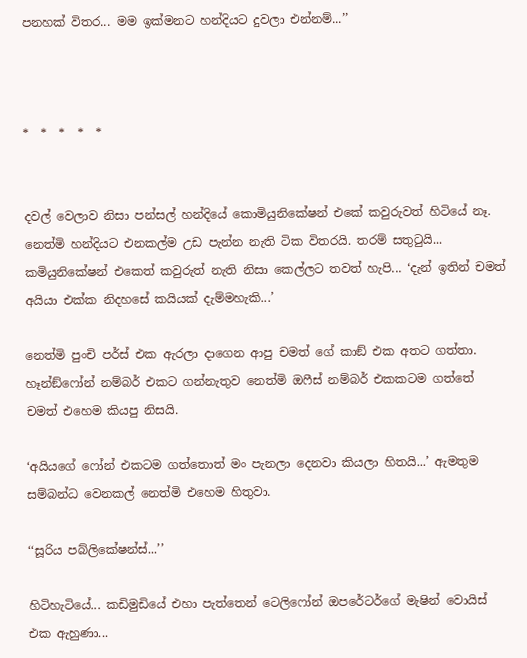පනහක් විතර... මම ඉක්මනට හන්දියට දුවලා එන්නම්...’’



*  *  *  *  *


දවල් වෙලාව නිසා පන්සල් හන්දියේ කොමියුනිකේෂන් එකේ කවුරුවත් හිටියේ නෑ. නෙත්මි හන්දියට එනකල්ම උඩ පැන්න නැති ටික විතරයි. තරම් සතුටුයි... කමියුනිකේෂන් එකෙත් කවුරුත් නැති නිසා කෙල්ලට තවත් හැපි... ‘දැන් ඉතින් චමත් අයියා එක්ක නිදහසේ කයියක් දැම්මහැකි...’

නෙත්මි පුංචි පර්ස් එක ඇරලා දාගෙන ආපු චමත් ගේ කාඞ් එක අතට ගත්තා. හෑන්ඞ්ෆෝන් නම්බර් එකට ගන්නැතුව නෙත්මි ඔෆීස් නම්බර් එකකටම ගත්තේ චමත් එහෙම කියපු නිසයි.

‘අයියගේ ෆෝන් එකටම ගත්තොත් මං පැනලා දෙනවා කියලා හිතයි...’ ඇමතුම සම්බන්ධ වෙනකල් නෙත්මි එහෙම හිතුවා.

‘‘සූරිය පබ්ලිකේෂන්ස්...’’

හිටිහැටියේ... කඩිමුඩියේ එහා පැත්තෙන් ටෙලිෆෝන් ඔපරේටර්ගේ මැෂින් වොයිස් එක ඇහුණා...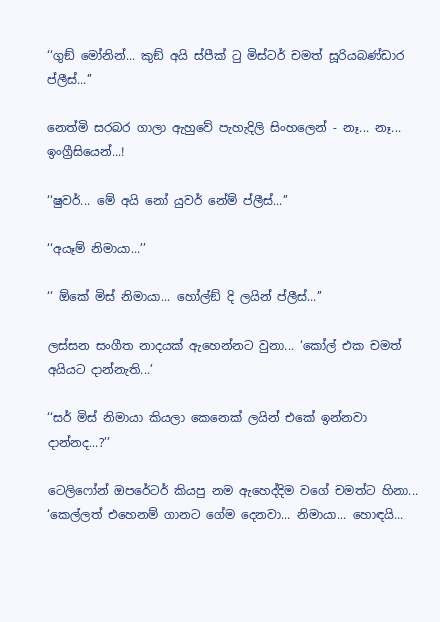‘‘ගුඞ් මෝනින්... කුඞ් අයි ස්පීක් ටු මිස්ටර් චමත් සූරියබණ්ඩාර ප්ලීස්...’’

නෙත්මි සරබර ගාලා ඇහුවේ පැහැදිලි සිංහලෙන් - නෑ... නෑ... ඉංග්‍රීසියෙන්...!

‘‘ෂුවර්... මේ අයි නෝ යුවර් නේම් ප්ලීස්...’’

‘‘අයෑම් නිමායා...’’

‘‘ ඕකේ මිස් නිමායා... හෝල්ඞ් දි ලයින් ප්ලීස්...’’

ලස්සන සංගීත නාදයක් ඇහෙන්නට වුනා... ‘කෝල් එක චමත් අයියට දාන්නැති...’

‘‘සර් මිස් නිමායා කියලා කෙනෙක් ලයින් එකේ ඉන්නවා දාන්නද...?’’

ටෙලිෆෝන් ඔපරේටර් කියපු නම ඇහෙද්දිම වගේ චමත්ට හිනා... ‘කෙල්ලත් එහෙනම් ගානට ගේම දෙනවා... නිමායා... හොඳයි...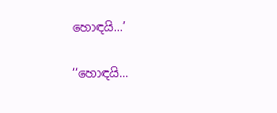හොඳයි...’

‘‘හොඳයි...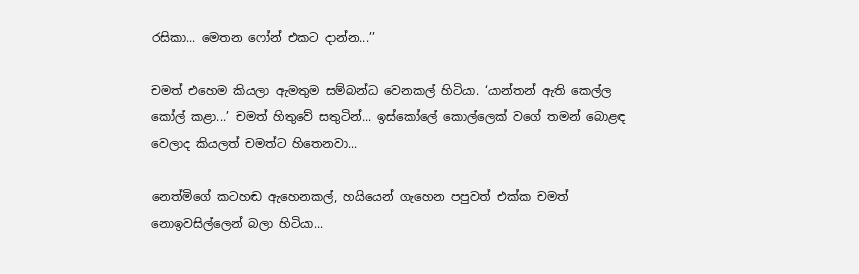රසිකා... මෙතන ෆෝන් එකට දාන්න...’’

චමත් එහෙම කියලා ඇමතුම සම්බන්ධ වෙනකල් හිටියා. ‘යාන්තන් ඇති කෙල්ල කෝල් කළා...’ චමත් හිතුවේ සතුටින්... ඉස්කෝලේ කොල්ලෙක් වගේ තමන් බොළඳ වෙලාද කියලත් චමත්ට හිතෙනවා...

නෙත්මිගේ කටහඬ ඇහෙනකල්, හයියෙන් ගැහෙන පපුවත් එක්ක චමත් නොඉවසිල්ලෙන් බලා හිටියා...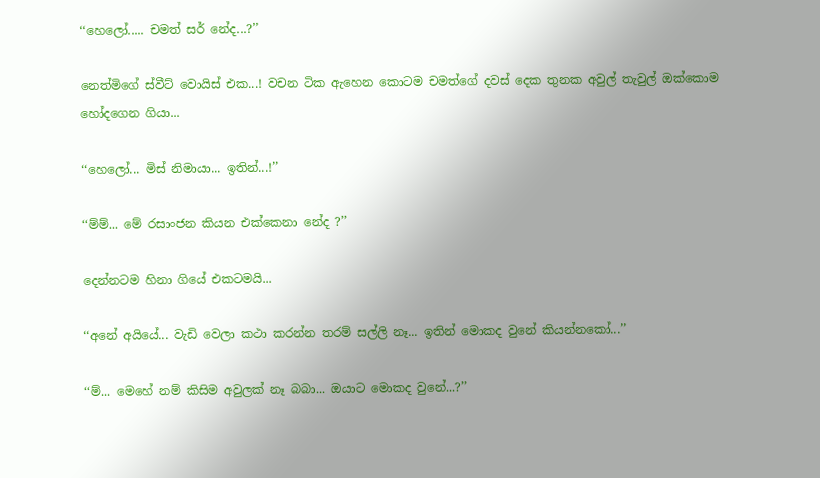‘‘හෙලෝ..... චමත් සර් නේද...?’’

නෙත්මිගේ ස්වීට් වොයිස් එක...! වචන ටික ඇහෙන කොටම චමත්ගේ දවස් දෙක තුනක අවුල් තැවුල් ඔක්කොම හෝදගෙන ගියා...

‘‘හෙලෝ... මිස් නිමායා... ඉතින්...!’’

‘‘ම්ම්... මේ රසාංජන කියන එක්කෙනා නේද ?’’

දෙන්නටම හිනා ගියේ එකටමයි...

‘‘අනේ අයියේ... වැඩි වෙලා කථා කරන්න තරම් සල්ලි නෑ... ඉතින් මොකද වුනේ කියන්නකෝ...’’

‘‘ම්... මෙහේ නම් කිසිම අවුලක් නෑ බබා... ඔයාට මොකද වුනේ...?’’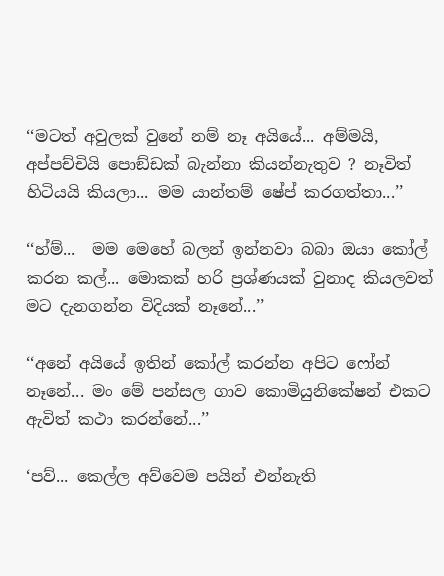‘‘මටත් අවුලක් වුනේ නම් නෑ අයියේ... අම්මයි, අප්පච්චියි පොඞ්ඩක් බැන්නා කියන්නැතුව ? නෑවිත් හිටියයි කියලා... මම යාන්තම් ෂේප් කරගත්තා...’’

‘‘හ්ම්...  මම මෙහේ බලන් ඉන්නවා බබා ඔයා කෝල් කරන කල්... මොකක් හරි ප්‍රශ්ණයක් වුනාද කියලවත් මට දැනගන්න විදියක් නෑනේ...’’

‘‘අනේ අයියේ ඉතින් කෝල් කරන්න අපිට ෆෝන් නෑනේ... මං මේ පන්සල ගාව කොමියුනිකේෂන් එකට ඇවිත් කථා කරන්නේ...’’

‘පව්... කෙල්ල අව්වෙම පයින් එන්නැති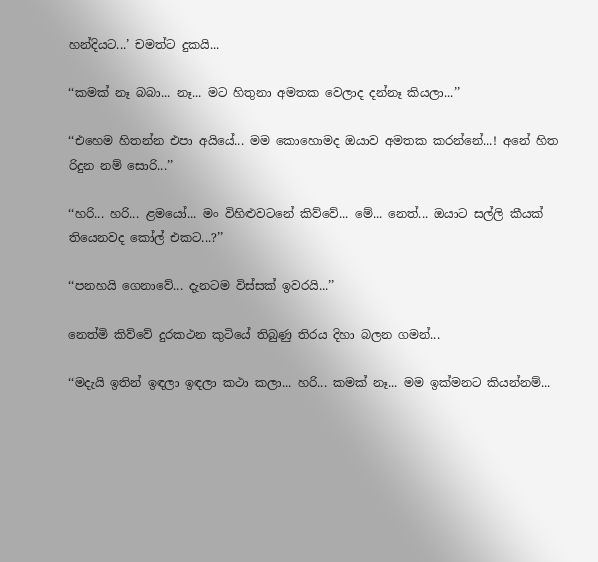හන්දියට...’ චමත්ට දුකයි...

‘‘කමක් නෑ බබා... නෑ... මට හිතුනා අමතක වෙලාද දන්නෑ කියලා...’’

‘‘එහෙම හිතන්න එපා අයියේ... මම කොහොමද ඔයාව අමතක කරන්නේ...! අනේ හිත රිදුන නම් සොරි...’’

‘‘හරි... හරි... ළමයෝ... මං විහිළුවටනේ කිව්වේ... මේ... නෙත්... ඔයාට සල්ලි කීයක් තියෙනවද කෝල් එකට...?’’

‘‘පනහයි ගෙනාවේ... දැනටම විස්සක් ඉවරයි...’’

නෙත්මි කිව්වේ දුරකථන කුටියේ තිබුණු තිරය දිහා බලන ගමන්...

‘‘මදැයි ඉතින් ඉඳලා ඉඳලා කථා කලා... හරි... කමක් නෑ... මම ඉක්මනට කියන්නම්...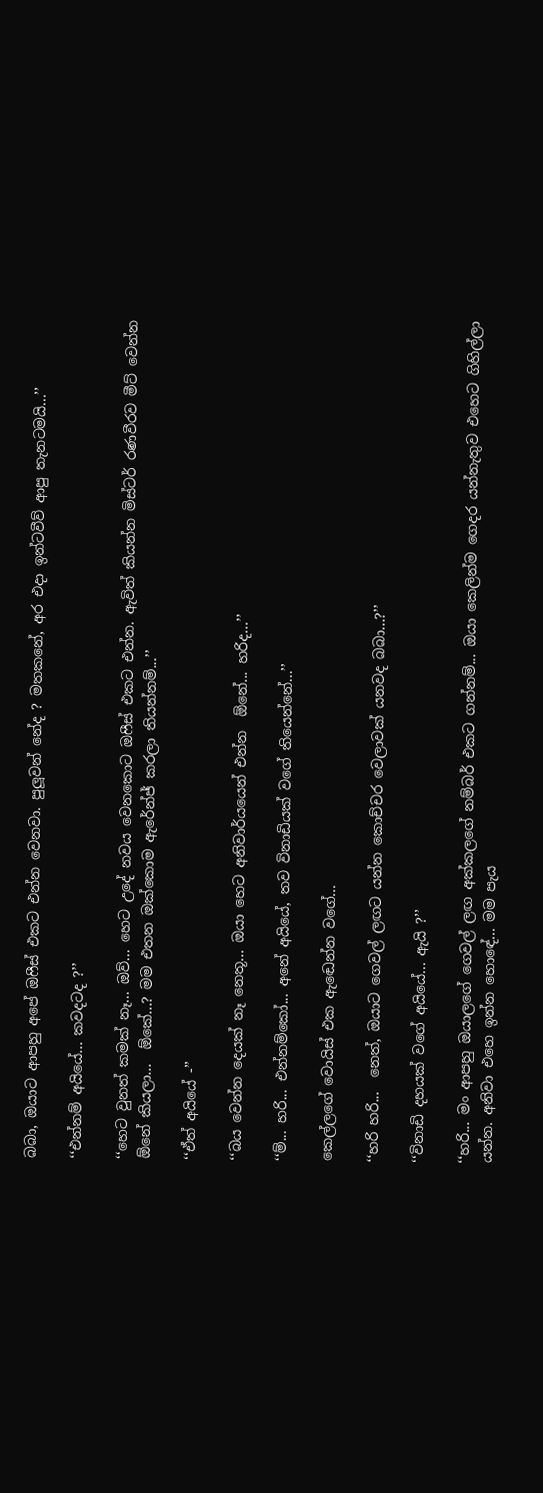බබා, ඔයාට ආපහු අපේ ඔෆීස් එකට එන්න වෙනවා. පුලූවන් නේද ? මතකනේ, අර එදා ඉන්ටවීව් ආපු තැනටමයි...’’

‘‘එන්නම් අයියේ... කවදටද ?’’

‘‘හෙට වුනත් කමක් නෑ... ඔව්... හෙට උදේ නවය වෙනකොට ඔෆීස් එකට එන්න. ඇවිත් කියන්න මිස්ටර් රණවීරව මීට් වෙන්න  ඕනේ කියලා...  ඕකේ...? මම එතන ඔක්කොම ඇරේන්ජ් කරලා තියන්නම්...’’

‘‘ඒත් අයියේ -’’

‘‘බය වෙන්න දෙයක් නෑ නෙතූ... ඔයා හෙට අනිවාර්යයෙන් එන්න  ඕනේ... හරිද...’’

‘‘ම්... හරි... එන්නම්කෝ... අනේ අයියේ, තව විනාඩියක් වගේ තියෙන්නේ...’’

කෙල්ලගේ වොයිස් එක ඇඬෙන්න වගේ...

‘‘හරි හරි...  නෙත්, ඔයාට ගෙවල් ලඟට යන්න කොච්චර වෙලාවක් යනවද බබා...?’’

‘‘විනාඩි දහයක් වගේ අයියේ... ඇයි ?’’

‘‘හරි... මං ආපහු ඔයාලගේ ගෙවල් ලඟ අක්කලගේ නම්බර් එකට ගන්නම්... ඔයා කෙලින්ම ගෙදර යන්නැතුව එහෙට ගිහිල්ලා යන්න. අනිවා එහෙ ඉන්න හොඳේ... මම පැය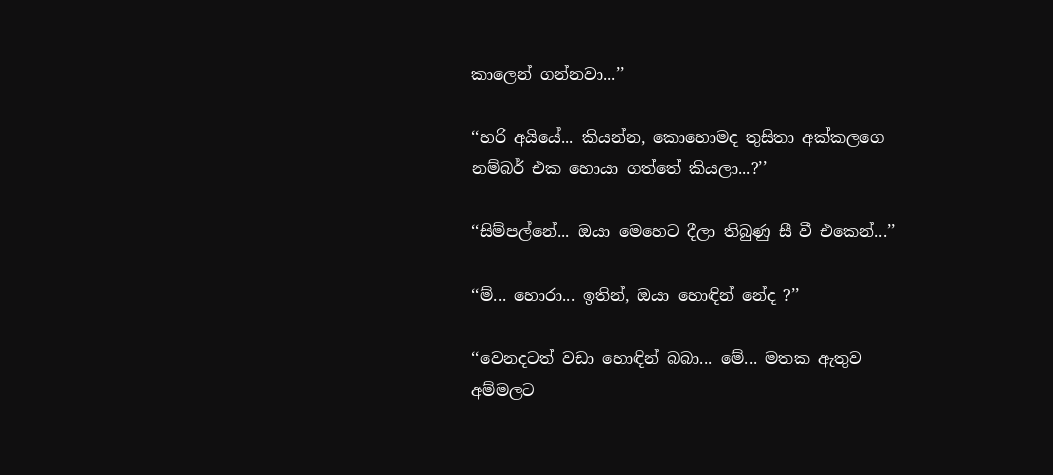කාලෙන් ගන්නවා...’’

‘‘හරි අයියේ... කියන්න, කොහොමද තුසිතා අක්කලගෙ නම්බර් එක හොයා ගත්තේ කියලා...?’’

‘‘සිම්පල්නේ... ඔයා මෙහෙට දීලා තිබුණු සී වී එකෙන්...’’

‘‘ම්... හොරා... ඉතින්, ඔයා හොඳින් නේද ?’’

‘‘වෙනදටත් වඩා හොඳින් බබා... මේ... මතක ඇතුව අම්මලට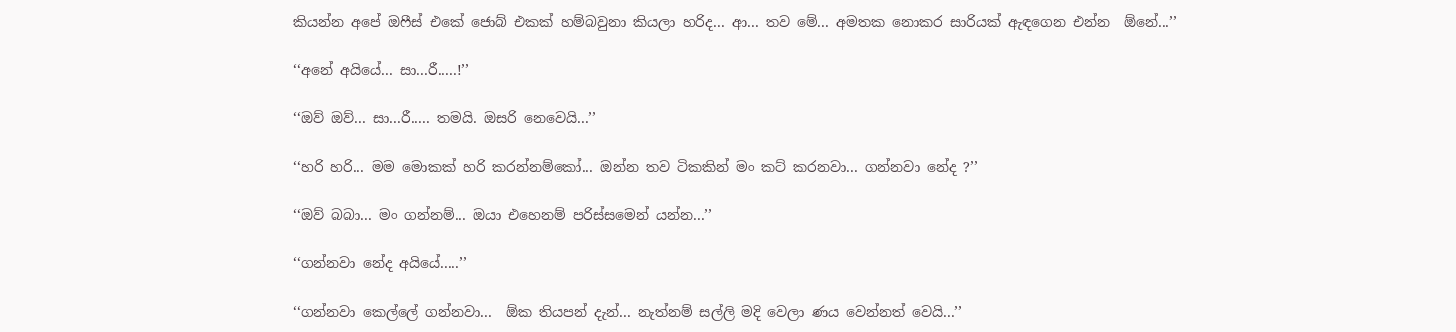කියන්න අපේ ඔෆීස් එකේ ජොබ් එකක් හම්බවුනා කියලා හරිද... ආ... තව මේ... අමතක නොකර සාරියක් ඇඳගෙන එන්න  ඕනේ...’’

‘‘අනේ අයියේ... සා...රී.....!’’

‘‘ඔව් ඔව්... සා...රී..... තමයි. ඔසරි නෙවෙයි...’’

‘‘හරි හරි... මම මොකක් හරි කරන්නම්කෝ... ඔන්න තව ටිකකින් මං කට් කරනවා... ගන්නවා නේද ?’’

‘‘ඔව් බබා... මං ගන්නම්... ඔයා එහෙනම් පරිස්සමෙන් යන්න...’’

‘‘ගන්නවා නේද අයියේ.....’’

‘‘ගන්නවා කෙල්ලේ ගන්නවා...  ඕක තියපන් දැන්... නැත්නම් සල්ලි මදි වෙලා ණය වෙන්නත් වෙයි...’’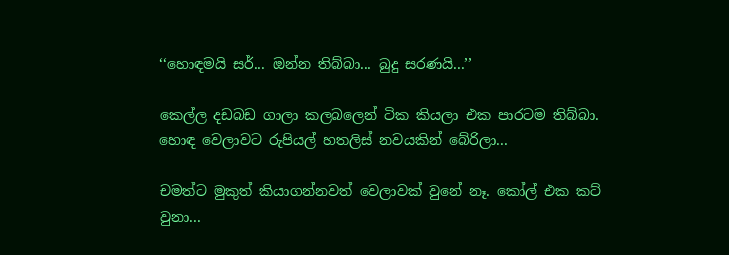‘‘හොඳමයි සර්... ඔන්න තිබ්බා... බුදු සරණයි...’’

කෙල්ල දඩබඩ ගාලා කලබලෙන් ටික කියලා එක පාරටම තිබ්බා. හොඳ වෙලාවට රුපියල් හතලිස් නවයකින් බේරිලා...

චමත්ට මුකුත් කියාගන්නවත් වෙලාවක් වුනේ නෑ. කෝල් එක කට් වුනා...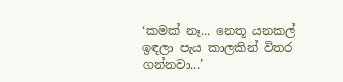‘කමක් නෑ... නෙතූ යනකල් ඉඳලා පැය කාලකින් විතර ගන්නවා...’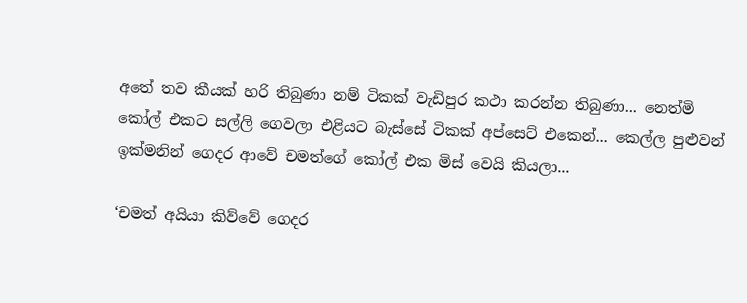අතේ තව කීයක් හරි තිබුණා නම් ටිකක් වැඩිපුර කථා කරන්න තිබුණා... නෙත්මි කෝල් එකට සල්ලි ගෙවලා එළියට බැස්සේ ටිකක් අප්සෙට් එකෙන්... කෙල්ල පුළුවන් ඉක්මනින් ගෙදර ආවේ චමත්ගේ කෝල් එක මිස් වෙයි කියලා...

‘චමත් අයියා කිව්වේ ගෙදර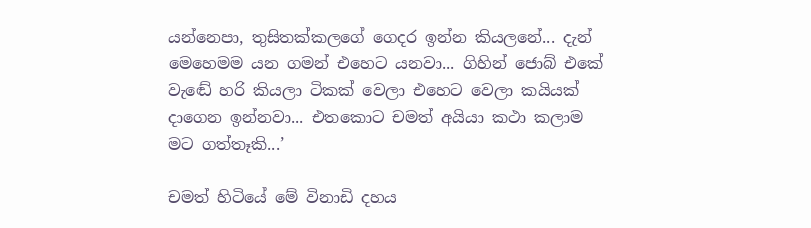යන්නෙපා, තුසිතක්කලගේ ගෙදර ඉන්න කියලනේ... දැන් මෙහෙමම යන ගමන් එහෙට යනවා... ගිහින් ජොබ් එකේ වැඬේ හරි කියලා ටිකක් වෙලා එහෙට වෙලා කයියක් දාගෙන ඉන්නවා... එතකොට චමත් අයියා කථා කලාම මට ගත්තෑකි...’

චමත් හිටියේ මේ විනාඩි දහය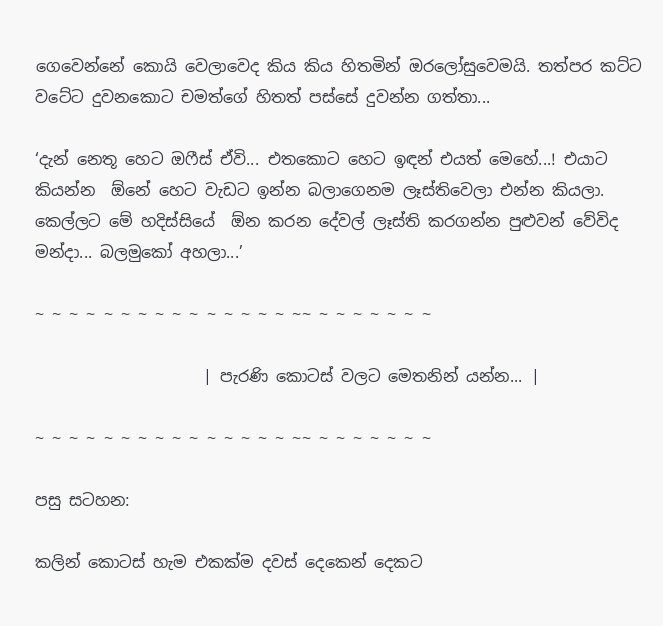ගෙවෙන්නේ කොයි වෙලාවෙද කිය කිය හිතමින් ඔරලෝසුවෙමයි. තත්පර කට්ට වටේට දුවනකොට චමත්ගේ හිතත් පස්සේ දුවන්න ගත්තා...

‘දැන් නෙතූ හෙට ඔෆීස් ඒවි... එතකොට හෙට ඉඳන් එයත් මෙහේ...! එයාට කියන්න  ඕනේ හෙට වැඩට ඉන්න බලාගෙනම ලෑස්තිවෙලා එන්න කියලා. කෙල්ලට මේ හදිස්සියේ  ඕන කරන දේවල් ලෑස්ති කරගන්න පුළුවන් වේවිද මන්දා... බලමුකෝ අහලා...’

~ ~ ~ ~ ~ ~ ~ ~ ~ ~ ~ ~ ~ ~ ~ ~~ ~ ~ ~ ~ ~ ~ ~

                     | පැරණි කොටස් වලට මෙතනින් යන්න... |

~ ~ ~ ~ ~ ~ ~ ~ ~ ~ ~ ~ ~ ~ ~ ~~ ~ ~ ~ ~ ~ ~ ~

පසු සටහන:

කලින් කොටස් හැම එකක්ම දවස් දෙකෙන් දෙකට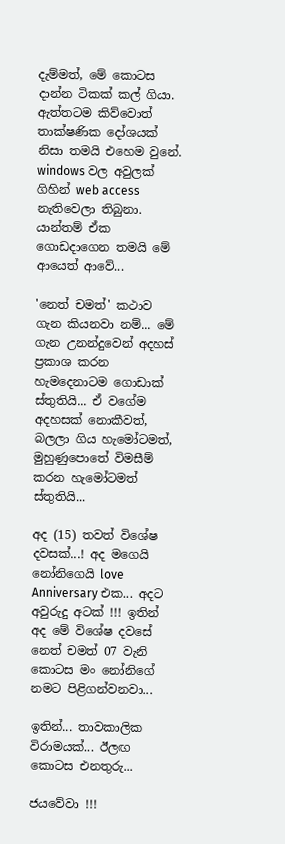දැම්මත්, මේ කොටස දාන්න ටිකක් කල් ගියා. ඇත්තටම කිව්වොත් තාක්ෂණික දෝශයක් නිසා තමයි එහෙම වුනේ. windows වල අවුලක් ගිහින් web access නැතිවෙලා තිබුනා. යාන්තම් ඒක ගොඩදාගෙන තමයි මේ ආයෙත් ආවේ...

'නෙත් චමත්' කථාව ගැන කියනවා නම්... මේ ගැන උනන්දුවෙන් අදහස් ප්‍රකාශ කරන හැමදෙනාටම ගොඩාක් ස්තුතියි... ඒ වගේම අදහසක් නොකීවත්, බලලා ගිය හැමෝටමත්, මුහුණුපොතේ විමසීම් කරන හැමෝටමත් ස්තුතියි...

අද (15) තවත් විශේෂ දවසක්...! අද මගෙයි නෝනිගෙයි love Anniversary එක... අදට අවුරුදු අටක් !!! ඉතින් අද මේ විශේෂ දවසේ නෙත් චමත් 07 වැනි කොටස මං නෝනිගේ නමට පිළිගන්වනවා...

ඉතින්... තාවකාලික විරාමයක්... ඊලඟ කොටස එනතුරු...

ජයවේවා !!!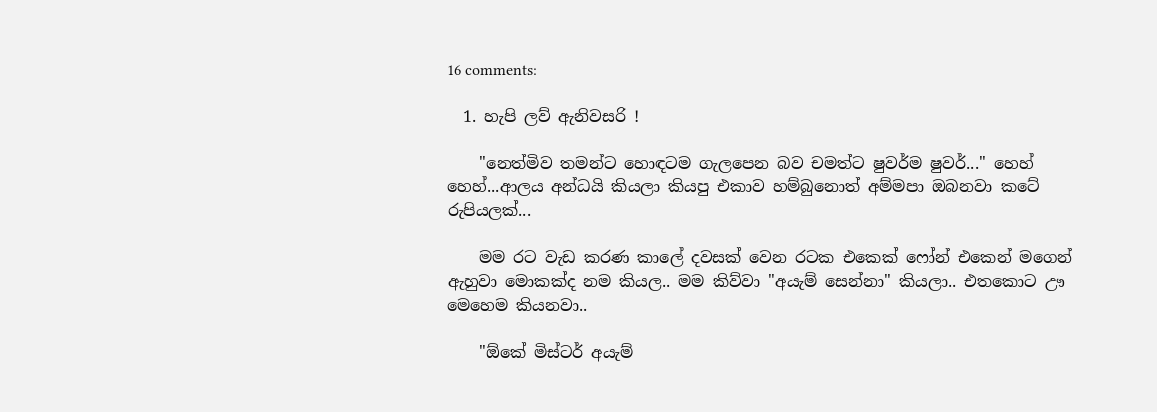16 comments:

  1. හැපි ලව් ඇනිවසරි !

    "නෙත්මිව තමන්ට හොඳටම ගැලපෙන බව චමත්ට ෂුවර්ම ෂුවර්..." හෙහ් හෙහ්...ආලය අන්ධයි කියලා කියපු එකාව හම්බුනොත් අම්මපා ඔබනවා කටේ රුපියලක්...

    මම රට වැඩ කරණ කාලේ දවසක් වෙන රටක එකෙක් ෆෝන් එකෙන් මගෙන් ඇහුවා මොකක්ද නම කියල.. මම කිව්වා "අයැම් සෙන්නා" කියලා.. එතකොට ඌ මෙහෙම කියනවා..

    "ඕකේ මිස්ටර් අයැම්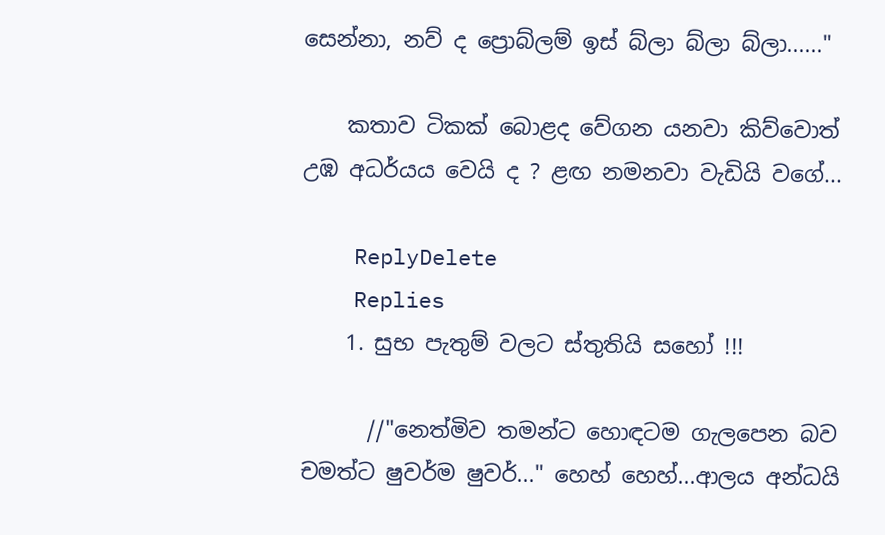සෙන්නා, නව් ද ප්‍රොබ්ලම් ඉස් බ්ලා බ්ලා බ්ලා......"

    කතාව ටිකක් බොළද වේගන යනවා කිව්වොත් උඹ අධර්යය වෙයි ද ? ළඟ නමනවා වැඩියි වගේ...

    ReplyDelete
    Replies
    1. සුභ පැතුම් වලට ස්තුතියි සහෝ !!!

      //"නෙත්මිව තමන්ට හොඳටම ගැලපෙන බව චමත්ට ෂුවර්ම ෂුවර්..." හෙහ් හෙහ්...ආලය අන්ධයි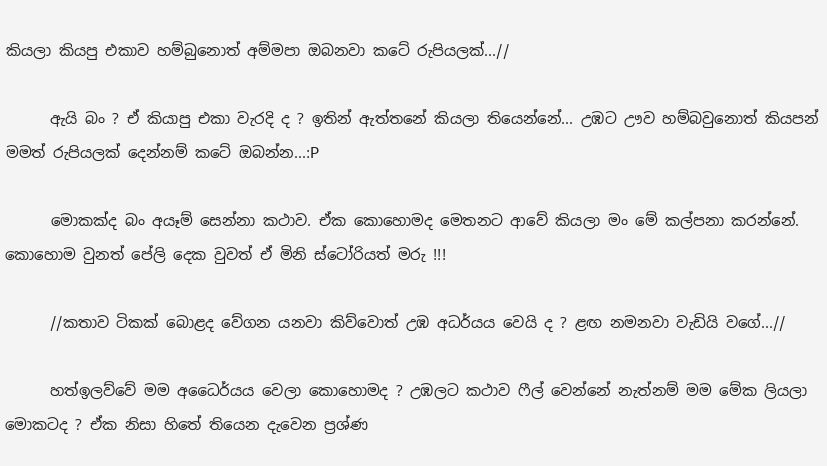කියලා කියපු එකාව හම්බුනොත් අම්මපා ඔබනවා කටේ රුපියලක්...//

      ඇයි බං ? ඒ කියාපු එකා වැරදි ද ? ඉතින් ඇත්තනේ කියලා තියෙන්නේ... උඹට ඌව හම්බවුනොත් කියපන් මමත් රුපියලක් දෙන්නම් කටේ ඔබන්න...:P

      මොකක්ද බං අයෑම් සෙන්නා කථාව. ඒක කොහොමද මෙතනට ආවේ කියලා මං මේ කල්පනා කරන්නේ. කොහොම වුනත් පේලි දෙක වුවත් ඒ මිනි ස්ටෝරියත් මරු !!!

      //කතාව ටිකක් බොළද වේගන යනවා කිව්වොත් උඹ අධර්යය වෙයි ද ? ළඟ නමනවා වැඩියි වගේ...//

      හත්ඉලව්වේ මම අධෛර්යය වෙලා කොහොමද ? උඹලට කථාව ෆීල් වෙන්නේ නැත්නම් මම මේක ලියලා මොකටද ? ඒක නිසා හිතේ තියෙන දැවෙන ප්‍රශ්ණ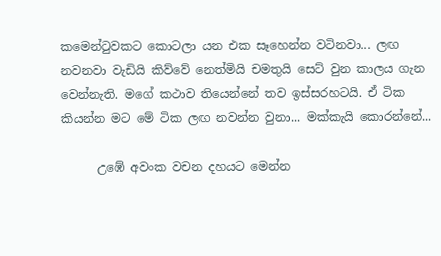කමෙන්ටුවකට කොටලා යන එක සෑහෙන්න වටිනවා... ලඟ නවනවා වැඩියි කිව්වේ නෙත්මියි චමතුයි සෙට් වුන කාලය ගැන වෙන්නැති. මගේ කථාව තියෙන්නේ තව ඉස්සරහටයි. ඒ ටික කියන්න මට මේ ටික ලඟ නවන්න වුනා... මක්කැයි කොරන්නේ...

      උඹේ අවංක වචන දහයට මෙන්න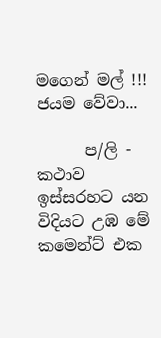මගෙන් මල් !!! ජයම වේවා...

      ප/ලි - කථාව ඉස්සරහට යන විදියට උඹ මේ කමෙන්ට් එක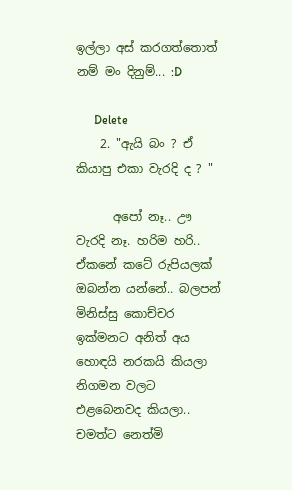ඉල්ලා අස් කරගත්තොත් නම් මං දිනුම්... :D

      Delete
    2. "ඇයි බං ? ඒ කියාපු එකා වැරදි ද ? "

      අපෝ නෑ.. ඌ වැරදි නෑ. හරිම හරි.. ඒකනේ කටේ රුපියලක් ඔබන්න යන්නේ.. බලපන් මිනිස්සු කොච්චර ඉක්මනට අනිත් අය හොඳයි නරකයි කියලා නිගමන වලට එළබෙනවද කියලා.. චමත්ට නෙත්මි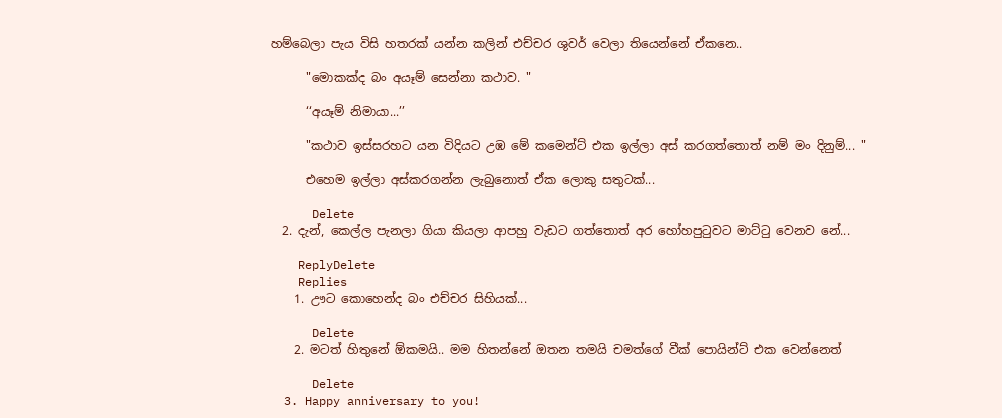හම්බෙලා පැය විසි හතරක් යන්න කලින් එච්චර ශුවර් වෙලා තියෙන්නේ ඒකනෙ..

      "මොකක්ද බං අයෑම් සෙන්නා කථාව. "

      ‘‘අයෑම් නිමායා...’’

      "කථාව ඉස්සරහට යන විදියට උඹ මේ කමෙන්ට් එක ඉල්ලා අස් කරගත්තොත් නම් මං දිනුම්... "

      එහෙම ඉල්ලා අස්කරගන්න ලැබුනොත් ඒක ලොකු සතුටක්...

      Delete
  2. දැන්, කෙල්ල පැනලා ගියා කියලා ආපහු වැඩට ගත්තොත් අර හෝහපු‍ටුවට මාට්‍ටු වෙනව නේ...

    ReplyDelete
    Replies
    1. ඌට කොහෙන්ද බං එච්චර සිහියක්...

      Delete
    2. මටත් හිතුනේ ඕකමයි.. මම හිතන්නේ ඔතන තමයි චමත්ගේ වීක් පොයින්ට් එක වෙන්නෙත්

      Delete
  3. Happy anniversary to you!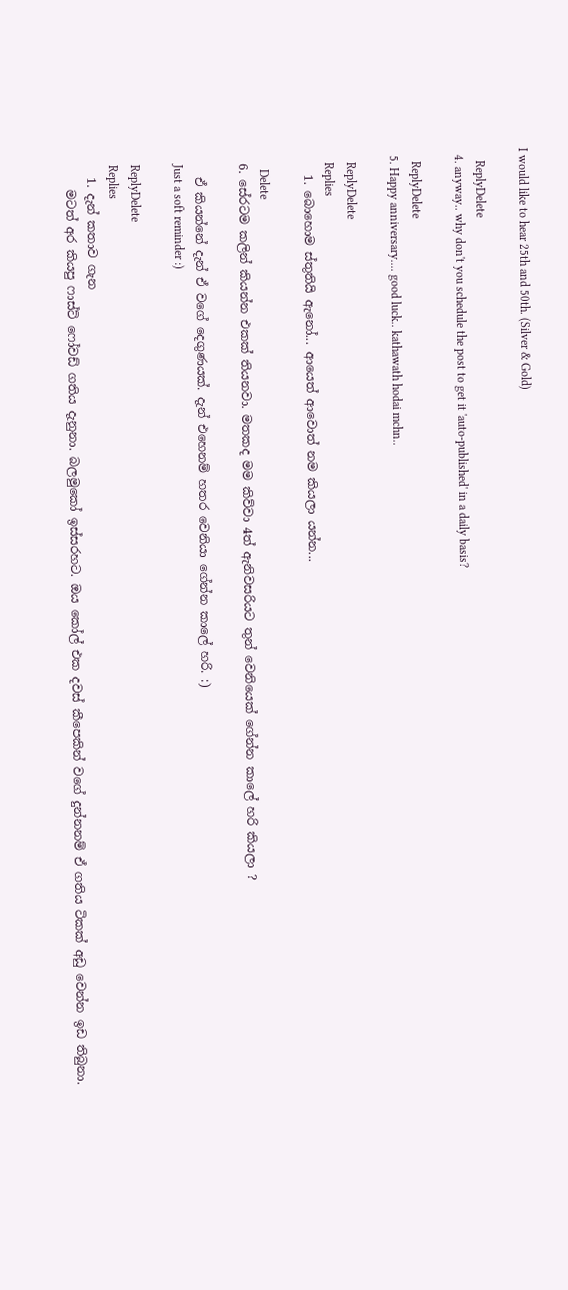I would like to hear 25th and 50th. (Silver & Gold)

    ReplyDelete
  4. anyway.. why don't you schedule the post to get it 'auto-published' in a daily basis?

    ReplyDelete
  5. Happy anniversary.... good luck.. kathawath hodai mchn..

    ReplyDelete
    Replies
    1. බොහොම ස්තුතියි ඇනෝ... ආයෙත් ආවොත් නම කියලා යන්න...

      Delete
  6. සේරටම කලින් කියන්න එකක් තියනවා. මතකද මම කිව්වා 4ත් ඇනිවසරියට තුන් වෙනියෙක් ගේන්න කාලේ හරි කියලා ?

    ඒ කියන්නේ දැන් ඒ වගේ දෙගුණයක්. දැන් එහෙනම් හතර වෙනියා ගේන්න කාලේ හරි. :)
    Just a soft reminder :)

    ReplyDelete
    Replies
    1. දැන් කතාව ගැන
      මටත් අර කියපු ෆාස්ට් ෆෝවඩ් ගතිය දැනුනා. බලමුකෝ ඉස්සරහට. ඔය කෝල් එක දවස් කීපෙකින් වගේ දුන්නනම් ඒ ගතිය ටිකක් අඩු වෙන්න ඉඩ තිබුනා.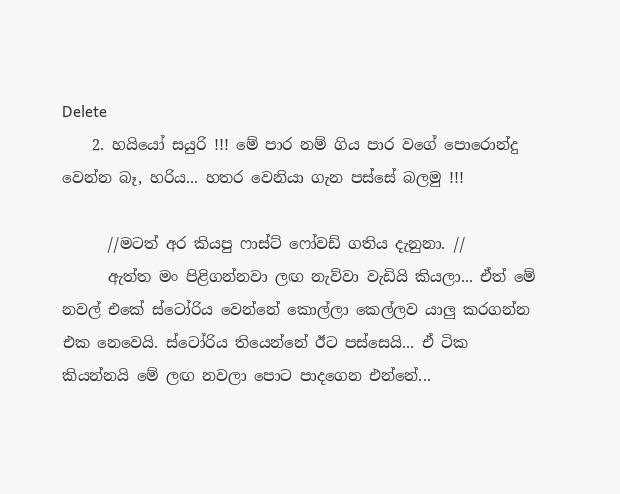Delete
    2. හයියෝ සයුරි !!! මේ පාර නම් ගිය පාර වගේ පොරොන්දු වෙන්න බෑ, හරිය... හතර වෙනියා ගැන පස්සේ බලමු !!!

      //මටත් අර කියපු ෆාස්ට් ෆෝවඩ් ගතිය දැනුනා. //
      ඇත්ත මං පිළිගන්නවා ලඟ නැව්වා වැඩියි කියලා... ඒත් මේ නවල් එකේ ස්ටෝරිය වෙන්නේ කොල්ලා කෙල්ලව යාලු කරගන්න එක නෙවෙයි. ස්ටෝරිය තියෙන්නේ ඊට පස්සෙයි... ඒ ටික කියන්නයි මේ ලඟ නවලා පොට පාදගෙන එන්නේ...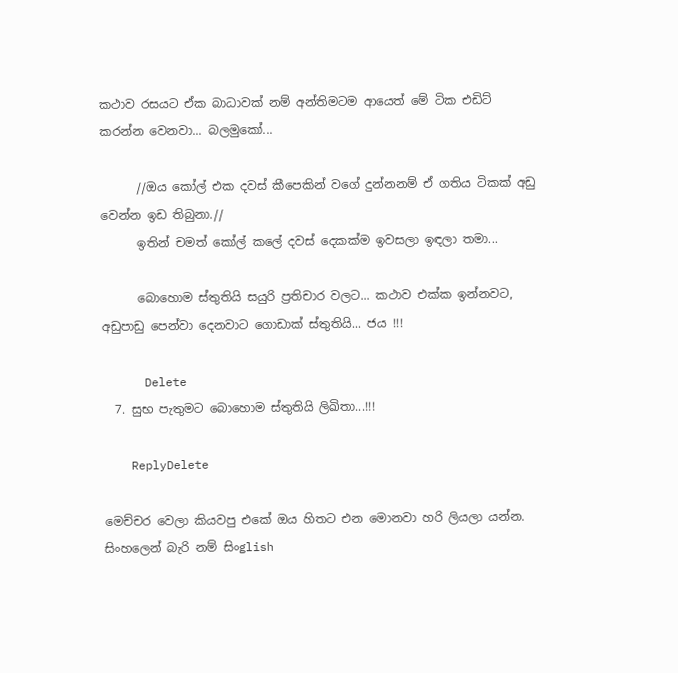කථාව රසයට ඒක බාධාවක් නම් අන්තිමටම ආයෙත් මේ ටික එඩිට් කරන්න වෙනවා... බලමුකෝ...

      //ඔය කෝල් එක දවස් කීපෙකින් වගේ දුන්නනම් ඒ ගතිය ටිකක් අඩු වෙන්න ඉඩ තිබුනා.//
      ඉතින් චමත් කෝල් කලේ දවස් දෙකක්ම ඉවසලා ඉඳලා තමා...

      බොහොම ස්තුතියි සයුරි ප්‍රතිචාර වලට... කථාව එක්ක ඉන්නවට, අඩුපාඩු පෙන්වා දෙනවාට ගොඩාක් ස්තුතියි... ජය !!!

      Delete
  7. සුභ පැතුමට බොහොම ස්තුතියි ලිඛිතා...!!!

    ReplyDelete

මෙච්චර වෙලා කියවපු එකේ ඔය හිතට එන මොනවා හරි ලියලා යන්න. සිංහලෙන් බැරි නම් සිංglish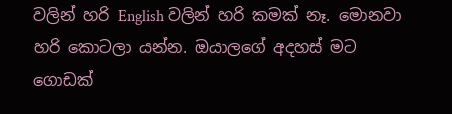වලින් හරි English වලින් හරි කමක් නෑ. මොනවා හරි කොටලා යන්න. ඔයාලගේ අදහස් මට ගොඩක්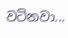වටිනවා...